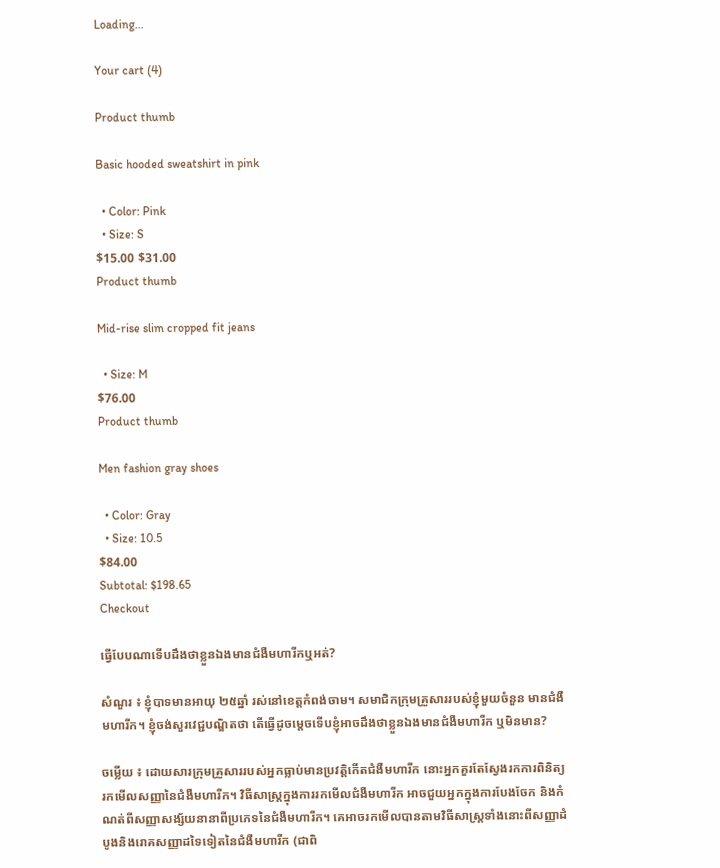Loading...

Your cart (4)

Product thumb

Basic hooded sweatshirt in pink

  • Color: Pink
  • Size: S
$15.00 $31.00
Product thumb

Mid-rise slim cropped fit jeans

  • Size: M
$76.00
Product thumb

Men fashion gray shoes

  • Color: Gray
  • Size: 10.5
$84.00
Subtotal: $198.65
Checkout

ធ្វើបែបណាទើបដឹងថាខ្លួនឯងមានជំងឺមហារីកឬអត់?

សំណួរ ៖ ខ្ញុំបាទមានអាយុ ២៥ឆ្នាំ រស់នៅខេត្តកំពង់ចាម។ សមាជិកក្រុមគ្រួសាររបស់ខ្ញុំមួយចំនួន មានជំងឺមហារីក។ ខ្ញុំចង់សួរវេជ្ជបណ្ឌិតថា តើធ្វើដូចម្តេចទើបខ្ញុំអាចដឹងថាខ្លួនឯងមានជំងឺមហារីក ឬមិនមាន?

ចម្លើយ ៖ ដោយសារក្រុមគ្រួសាររបស់អ្នកធ្លាប់មានប្រវត្តិកើតជំងឺមហារីក នោះអ្នកគួរតែស្វែងរកការពិនិត្យរកមើលសញ្ញានៃជំងឺមហារីក។ វិធីសាស្រ្តក្នុងការរកមើលជំងឺមហារីក អាចជួយអ្នកក្នុងការបែងចែក និងកំណត់ពីសញ្ញាសង្ស័យនានាពីប្រភេទនៃជំងឺមហារីក។ គេអាចរកមើលបានតាមវិធីសាស្រ្តទាំងនោះពីសញ្ញាដំបូងនិងរោគសញ្ញាដទៃទៀតនៃជំងឺមហារីក (ជាពិ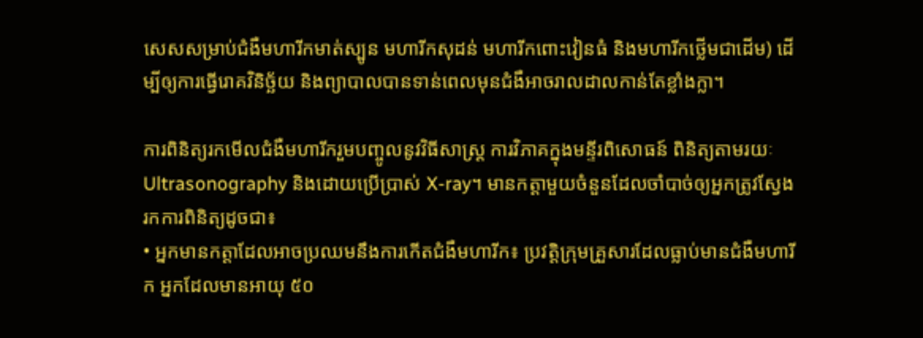សេសសម្រាប់ជំងឺមហារីកមាត់ស្បូន មហារីកសុដន់ មហារីកពោះវៀនធំ និងមហារីកថ្លើមជាដើម) ដើម្បីឲ្យការធ្វើរោគវិនិច្ឆ័យ និងព្យាបាលបានទាន់ពេលមុនជំងឺអាចរាលដាលកាន់តែខ្លាំងក្លា។

ការពិនិត្យរកមើលជំងឺមហារីករួមបញ្ចូលនូវវិធីសាស្រ្ត ការវិភាគក្នុងមន្ទីរពិសោធន៍ ពិនិត្យតាមរយៈ Ultrasonography និងដោយប្រើប្រាស់ X-ray។ មានកត្តាមួយចំនួនដែលចាំបាច់ឲ្យអ្នកត្រូវស្វែង
រកការពិនិត្យដូចជា៖
• អ្នកមានកត្តាដែលអាចប្រឈមនឹងការកើតជំងឺមហារីក៖ ប្រវត្តិក្រុមគ្រួសារដែលធ្លាប់មានជំងឺមហារីក អ្នកដែលមានអាយុ ៥០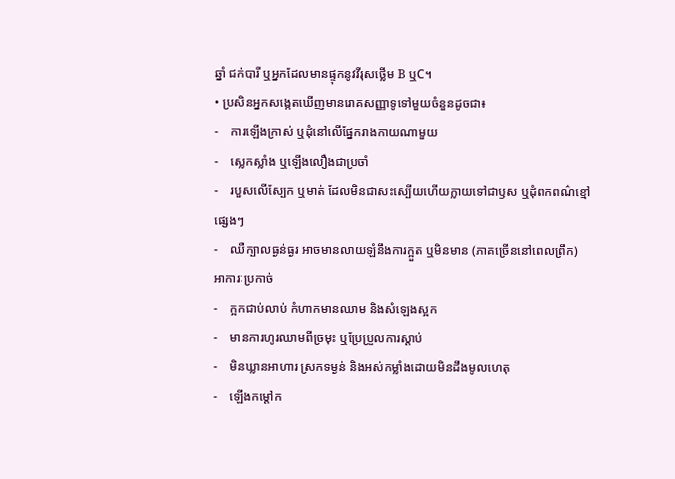ឆ្នាំ ជក់បារី ឬអ្នកដែលមានផ្ទុកនូវវីរុសថ្លើម B ឬC។
• ប្រសិនអ្នកសង្កេតឃើញមានរោគសញ្ញាទូទៅមួយចំនួនដូចជា៖
-    ការឡើងក្រាស់ ឬដុំនៅលើផ្នែករាងកាយណាមួយ
-    ស្លេកស្លាំង ឬឡើងលឿងជាប្រចាំ
-    របួសលើស្បែក ឬមាត់ ដែលមិនជាសះស្បើយហើយក្លាយទៅជាឫស ឬដុំពកពណ៌ខ្មៅផ្សេងៗ
-    ឈឺក្បាលធ្ងន់ធ្ងរ អាចមានលាយឡំនឹងការក្អួត ឬមិនមាន (ភាគច្រើននៅពេលព្រឹក) អាការៈប្រកាច់
-    ក្អកជាប់លាប់ កំហាកមានឈាម និងសំឡេងស្អក
-    មានការហូរឈាមពីច្រមុះ ឬប្រែប្រួលការស្តាប់
-    មិនឃ្លានអាហារ ស្រកទម្ងន់ និងអស់កម្លាំងដោយមិនដឹងមូលហេតុ
-    ឡើងកម្តៅក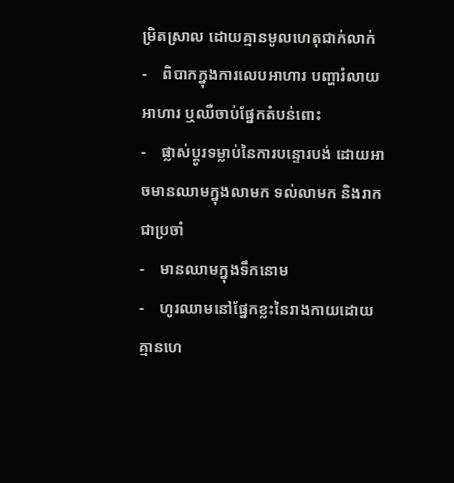ម្រិតស្រាល ដោយគ្មានមូលហេតុជាក់លាក់
-    ពិបាកក្នុងការលេបអាហារ បញ្ហារំលាយអាហារ ឬឈឺចាប់ផ្នែកតំបន់ពោះ
-    ផ្លាស់ប្តូរទម្លាប់នៃការបន្ទោរបង់ ដោយអាចមានឈាមក្នុងលាមក ទល់លាមក និងរាកជាប្រចាំ
-    មានឈាមក្នុងទឹកនោម
-    ហូរឈាមនៅផ្នែកខ្លះនៃរាងកាយដោយគ្មានហេ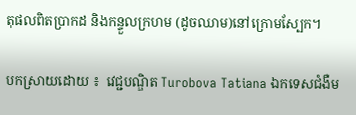តុផលពិតប្រាកដ និងកន្ទួលក្រហម (ដូចឈាម)នៅក្រោមស្បែក។

បកស្រាយដោយ ៖  វេជ្ជបណ្ឌិត Turobova Tatiana ឯកទេសជំងឺម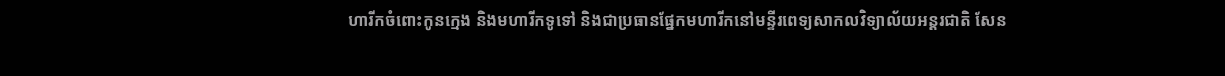ហារីកចំពោះកូនក្មេង និងមហារីកទូទៅ និងជាប្រធានផ្នែកមហារីកនៅមន្ទីរពេទ្យសាកលវិទ្យាល័យអន្តរជាតិ សែន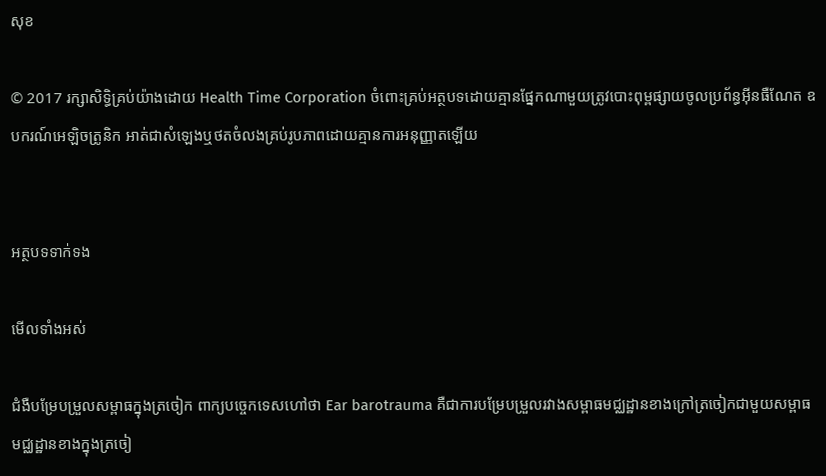សុខ

© 2017 រក្សាសិទ្ធិគ្រប់យ៉ាងដោយ Health Time Corporation ចំពោះគ្រប់អត្ថបទដោយគ្មានផ្នែកណាមួយត្រូវបោះពុម្ពផ្សាយចូលប្រព័ន្ធអ៊ីនធឺណែត ឧបករណ៍អេឡិចត្រូនិក អាត់ជាសំឡេងឬថតចំលងគ្រប់រូបភាពដោយគ្មានការអនុញ្ញាតឡើយ


អត្ថបទទាក់ទង

មើលទាំងអស់

ជំងឺបម្រែបម្រួលសម្ពាធក្នុងត្រចៀក ពាក្យបច្ចេកទេសហៅថា Ear barotrauma គឺជាការបម្រែបម្រួលរវាងសម្ពាធមជ្ឈដ្ឋានខាងក្រៅត្រចៀកជាមួយសម្ពាធមជ្ឈដ្ឋានខាងក្នុងត្រចៀ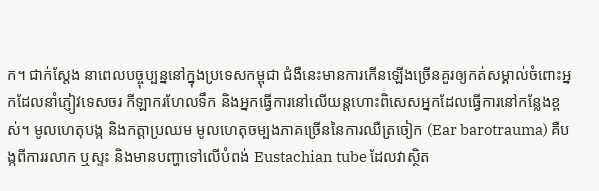ក។ ជាក់ស្តែង នាពេលបច្ចុប្បន្ននៅក្នុងប្រទេសកម្ពុជា ជំងឺនេះមានការកើនឡើងច្រើនគួរឲ្យកត់សម្គាល់ចំពោះអ្នកដែលនាំភ្ញៀវទេសចរ កីឡាករហែលទឹក និងអ្នកធ្វើការនៅលើយន្តហោះពិសេសអ្នកដែលធ្វើការនៅកន្លែងខ្ពស់។ មូលហេតុបង្ក និងកត្តាប្រឈម មូលហេតុចម្បងភាគច្រើននៃការឈឺត្រចៀក (Ear barotrauma) គឺបង្កពីការរលាក ឬស្ទះ និងមានបញ្ហាទៅលើបំពង់ Eustachian tube ដែលវាស្ថិត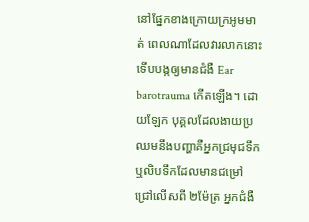នៅផ្នែកខាងក្រោយក្រអូមមាត់ ពេលណាដែលវារលាកនោះទើបបង្កឲ្យមានជំងឺ Ear barotrauma កើតឡើង។ ដោយឡែក បុគ្គលដែលងាយប្រឈមនឹងបញ្ហាគឺអ្នកជ្រមុជទឹក ឬលិបទឹកដែលមានជម្រៅជ្រៅលើសពី ២ម៉ែត្រ អ្នកជំងឺ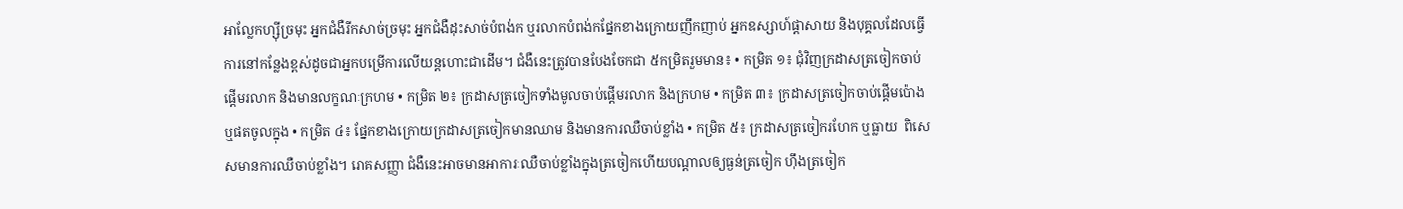អាល្លែកហ្ស៊ីច្រមុះ អ្នកជំងឺរីកសាច់ច្រមុះ អ្នកជំងឺដុះសាច់បំពង់ក ឬរលាកបំពង់កផ្នែកខាងក្រោយញឹកញាប់ អ្នកឧស្សាហ៍ផ្តាសាយ និងបុគ្គលដែលធ្វើការនៅកន្លែងខ្ពស់ដូចជាអ្នកបម្រើការលើយន្តហោះជាដើម។ ជំងឺនេះត្រូវបានបែងចែកជា ៥កម្រិតរួមមាន៖ • កម្រិត ១៖ ជុំវិញក្រដាសត្រចៀកចាប់ផ្តើមរលាក និងមានលក្ខណៈក្រហម • កម្រិត ២៖ ក្រដាសត្រចៀកទាំងមូលចាប់ផ្តើមរលាក និងក្រហម • កម្រិត ៣៖ ក្រដាសត្រចៀកចាប់ផ្តើមប៉ោង ឬផតចូលក្នុង • កម្រិត ៤៖ ផ្នែកខាងក្រោយក្រដាសត្រចៀកមានឈាម និងមានការឈឺចាប់ខ្លាំង • កម្រិត ៥៖ ក្រដាសត្រចៀករហែក ឬធ្លាយ  ពិសេសមានការឈឺចាប់ខ្លាំង។ រោគសញ្ញា ជំងឺនេះអាចមានអាការៈឈឺចាប់ខ្លាំងក្នុងត្រចៀកហើយបណ្តាលឲ្យធ្ងន់ត្រចៀក ហ៊ឹងត្រចៀក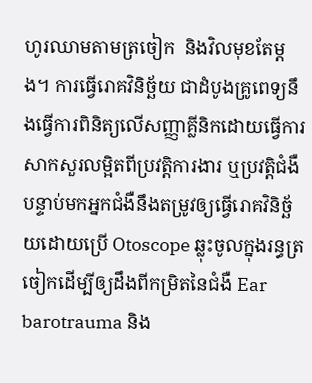ហូរឈាមតាមត្រចៀក  និងវិលមុខតែម្តង។ ការធ្វើរោគវិនិច្ឆ័យ ជាដំបូងគ្រូពេទ្យនឹងធ្វើការពិនិត្យលើសញ្ញាគ្លីនិកដោយធ្វើការសាកសួរលម្អិតពីប្រវត្តិការងារ ឬប្រវត្តិជំងឺបន្ទាប់មកអ្នកជំងឺនឹងតម្រូវឲ្យធ្វើរោគវិនិច្ឆ័យដោយប្រើ Otoscope ឆ្លុះចូលក្នុងរន្ធត្រចៀកដើម្បីឲ្យដឹងពីកម្រិតនៃជំងឺ Ear barotrauma និង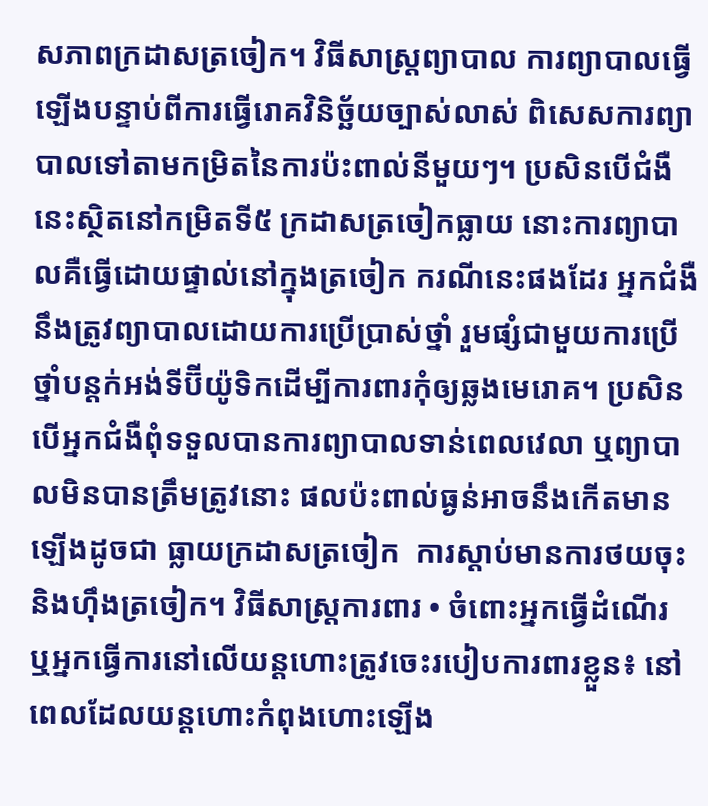សភាពក្រដាសត្រចៀក។ វិធីសាស្រ្តព្យាបាល ការព្យាបាលធ្វើឡើងបន្ទាប់ពីការធ្វើរោគវិនិច្ឆ័យច្បាស់លាស់ ពិសេសការព្យាបាលទៅតាមកម្រិតនៃការប៉ះពាល់នីមួយៗ។ ប្រសិនបើជំងឺនេះស្ថិតនៅកម្រិតទី៥ ក្រដាសត្រចៀកធ្លាយ នោះការព្យាបាលគឺធ្វើដោយផ្ទាល់នៅក្នុងត្រចៀក ករណីនេះផងដែរ អ្នកជំងឺនឹងត្រូវព្យាបាលដោយការប្រើប្រាស់ថ្នាំ រួមផ្សំជាមួយការប្រើថ្នាំបន្តក់អង់ទីប៊ីយ៉ូទិកដើម្បីការពារកុំឲ្យឆ្លងមេរោគ។ ប្រសិនបើអ្នកជំងឺពុំទទួលបានការព្យាបាលទាន់ពេលវេលា ឬព្យាបាលមិនបានត្រឹមត្រូវនោះ ផលប៉ះពាល់ធ្ងន់អាចនឹងកើតមានឡើងដូចជា ធ្លាយក្រដាសត្រចៀក  ការស្តាប់មានការថយចុះ និងហ៊ឹងត្រចៀក។ វិធីសាស្រ្តការពារ • ចំពោះអ្នកធ្វើដំណើរ ឬអ្នកធ្វើការនៅលើយន្តហោះត្រូវចេះរបៀបការពារខ្លួន៖ នៅពេលដែលយន្តហោះកំពុងហោះឡើង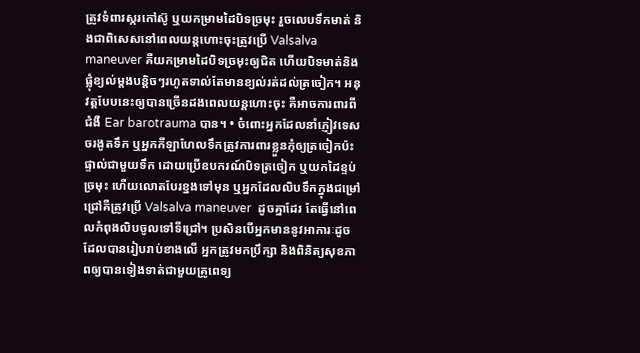ត្រូវទំពារស្ករកៅស៊ូ ឬយកម្រាមដៃបិទច្រមុះ រួចលេបទឹកមាត់ និងជាពិសេសនៅពេលយន្តហោះចុះត្រូវប្រើ Valsalva maneuver គឺយកម្រាមដៃបិទច្រមុះឲ្យជិត ហើយបិទមាត់និងផ្លុំខ្យល់ម្តងបន្តិចៗរហូតទាល់តែមានខ្យល់រត់ដល់ត្រចៀក។ អនុវត្តបែបនេះឲ្យបានច្រើនដងពេលយន្តហោះចុះ គឺអាចការពារពីជំងឺ Ear barotrauma បាន។ • ចំពោះអ្នកដែលនាំភ្ញៀវទេសចរងូតទឹក ឬអ្នកកីឡាហែលទឹកត្រូវការពារខ្លួនកុំឲ្យត្រចៀកប៉ះផ្ទាល់ជាមួយទឹក ដោយប្រើឧបករណ៍បិទត្រចៀក ឬយកដៃខ្ទប់ច្រមុះ ហើយលោតបែរខ្នងទៅមុន ឬអ្នកដែលលិបទឹកក្នុងជម្រៅជ្រៅគឺត្រូវប្រើ Valsalva maneuver  ដូចគ្នាដែរ តែធ្វើនៅពេលកំពុងលិបចូលទៅទីជ្រៅ។ ប្រសិនបើអ្នកមាននូវអាការៈដូចដែលបានរៀបរាប់ខាងលើ អ្នកត្រូវមកប្រឹក្សា និងពិនិត្យសុខភាពឲ្យបានទៀងទាត់ជាមួយគ្រូពេទ្យ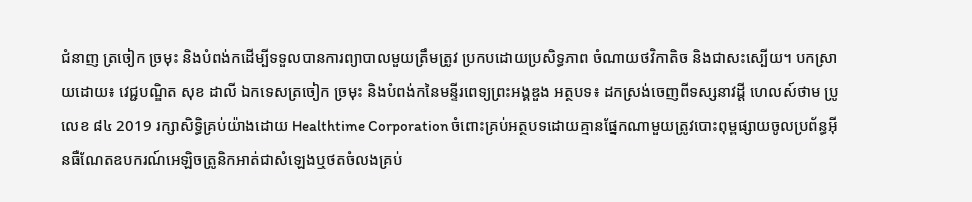ជំនាញ ត្រចៀក ច្រមុះ និងបំពង់កដើម្បីទទួលបានការព្យាបាលមួយត្រឹមត្រូវ ប្រកបដោយប្រសិទ្ធភាព ចំណាយថវិកាតិច និងជាសះស្បើយ។ បកស្រាយដោយ៖ វេជ្ជបណ្ឌិត សុខ ដាលី ឯកទេសត្រចៀក ច្រមុះ និងបំពង់កនៃមន្ទីរពេទ្យព្រះអង្គឌួង អត្ថបទ៖ ដកស្រង់ចេញពីទស្សនាវដ្ដី ហេលស៍ថាម ប្រូ លេខ ៨៤ 2019 រក្សាសិទ្ធិគ្រប់យ៉ាងដោយ Healthtime Corporation ចំពោះគ្រប់អត្ថបទដោយគ្មានផ្នែកណាមួយត្រូវបោះពុម្ពផ្សាយចូលប្រព័ន្ធអុីនធឺណែតឧបករណ៍អេឡិចត្រូនិកអាត់ជាសំឡេងឬថតចំលងគ្រប់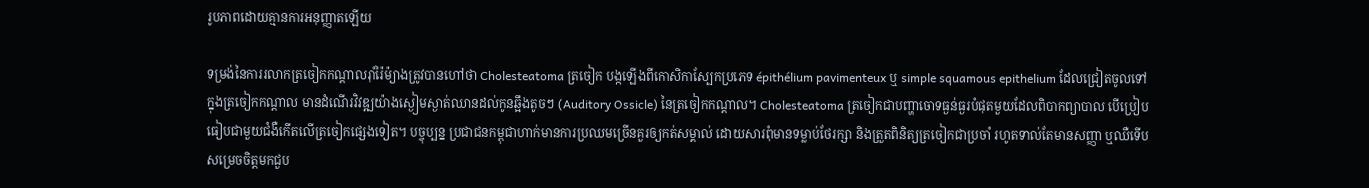រូបភាពដោយគ្មានការអនុញ្ញាតឡើយ

ទម្រង់នៃការរលាកត្រចៀកកណ្តាលរ៉ាំរ៉ៃម៉្យាងត្រូវបានហៅថា Cholesteatoma ត្រចៀក បង្កឡើងពីកោសិកាស្បែកប្រភេទ épithélium pavimenteux ឬ simple squamous epithelium ដែលជ្រៀតចូលទៅក្នុងត្រចៀកកណ្តាល មានដំណើរវិវឌ្ឍយ៉ាងស្ងៀមស្ងាត់ឈានដល់កូនឆ្អឹងតូចៗ (Auditory Ossicle) នៃត្រចៀកកណ្តាល។ Cholesteatoma ត្រចៀកជាបញ្ហាចោទធ្ងន់ធ្ងរបំផុតមួយដែលពិបាកព្យាបាល បើប្រៀបធៀបជាមួយជំងឺកើតលើត្រចៀកផ្សេងទៀត។ បច្ចុប្បន្ន ប្រជាជនកម្ពុជាហាក់មានការប្រឈមច្រើនគួរឲ្យកត់សម្គាល់ ដោយសារពុំមានទម្លាប់ថែរក្សា និងត្រួតពិនិត្យត្រចៀកជាប្រចាំ រហូតទាល់តែមានសញ្ញា ឬឈឺទើបសម្រេចចិត្តមកជួប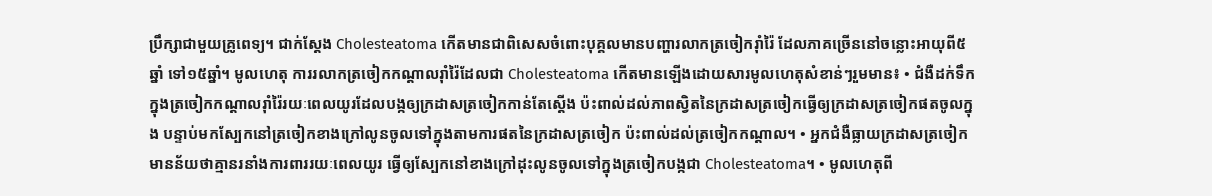ប្រឹក្សាជាមួយគ្រូពេទ្យ។ ជាក់ស្តែង Cholesteatoma កើតមានជាពិសេសចំពោះបុគ្គលមានបញ្ហារលាកត្រចៀករ៉ាំរ៉ៃ ដែលភាគច្រើននៅចន្លោះអាយុពី៥ឆ្នាំ ទៅ១៥ឆ្នាំ។ មូលហេតុ ការរលាកត្រចៀកកណ្តាលរ៉ាំរ៉ៃដែលជា Cholesteatoma កើតមានឡើងដោយសារមូលហេតុសំខាន់ៗរួមមាន៖ • ជំងឺដក់ទឹកក្នុងត្រចៀកកណ្តាលរ៉ាំរ៉ៃរយៈពេលយូរដែលបង្កឲ្យក្រដាសត្រចៀកកាន់តែស្តើង ប៉ះពាល់ដល់ភាពស្វិតនៃក្រដាសត្រចៀកធ្វើឲ្យក្រដាសត្រចៀកផតចូលក្នុង បន្ទាប់មកស្បែកនៅត្រចៀកខាងក្រៅលូនចូលទៅក្នុងតាមការផតនៃក្រដាសត្រចៀក ប៉ះពាល់ដល់ត្រចៀកកណ្តាល។ • អ្នកជំងឺធ្លាយក្រដាសត្រចៀក មានន័យថាគ្មានរនាំងការពាររយៈពេលយូរ ធ្វើឲ្យស្បែកនៅខាងក្រៅដុះលូនចូលទៅក្នុងត្រចៀកបង្កជា Cholesteatoma។ • មូលហេតុពី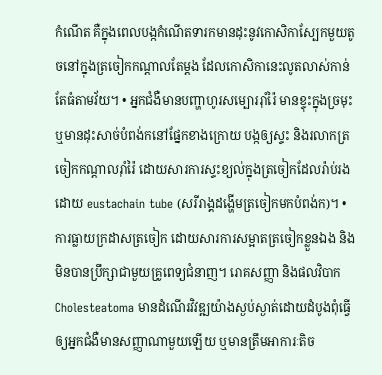កំណើត គឺក្នុងពេលបង្កកំណើតទារកមានដុះនូវកោសិកាស្បែកមួយតូចនៅក្នុងត្រចៀកកណ្តាលតែម្តង ដែលកោសិកានេះលូតលាស់កាន់តែធំតាមវ័យ។ • អ្នកជំងឺមានបញ្ហាហូរសម្បោររ៉ាំរ៉ៃ មានខ្ទុះក្នុងច្រមុះ ឬមានដុះសាច់បំពង់កនៅផ្នែកខាងក្រោយ បង្កឲ្យស្ទះ និងរលាកត្រចៀកកណ្តាលរ៉ាំរ៉ៃ ដោយសារការស្ទះខ្យល់ក្នុងត្រចៀកដែលរ៉ាប់រងដោយ eustachain tube (សរីរាង្គដង្ហើមត្រចៀកមកបំពង់ក)។ • ការធ្លាយក្រដាសត្រចៀក ដោយសារការសម្អាតត្រចៀកខ្លួនឯង និងមិនបានប្រឹក្សាជាមួយគ្រូពេទ្យជំនាញ។ រោគសញ្ញា និងផលវិបាក Cholesteatoma មានដំណើរវិវឌ្ឍយ៉ាងស្ងប់ស្ងាត់ដោយដំបូងពុំធ្វើឲ្យអ្នកជំងឺមានសញ្ញាណាមួយឡើយ ឬមានត្រឹមអាការៈតិច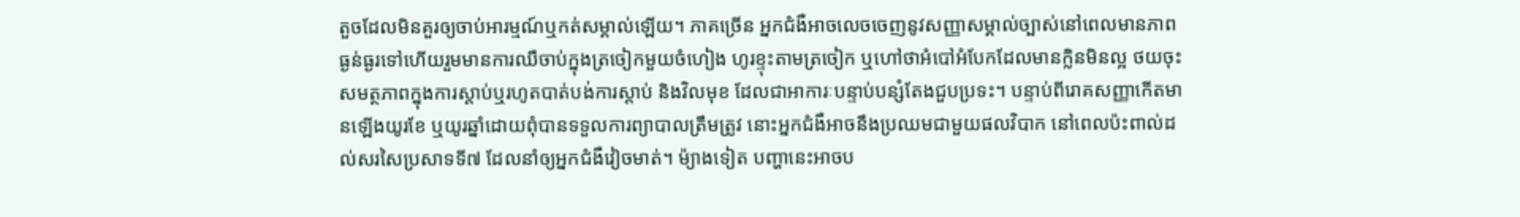តួចដែលមិនគួរឲ្យចាប់អារម្មណ៍ឬកត់សម្គាល់ឡើយ។ ភាគច្រើន អ្នកជំងឺអាចលេចចេញនូវសញ្ញាសម្គាល់ច្បាស់នៅពេលមានភាពធ្ងន់ធ្ងរទៅហើយរួមមានការឈឺចាប់ក្នុងត្រចៀកមួយចំហៀង ហូរខ្ទុះតាមត្រចៀក ឬហៅថាអំបៅអំបែកដែលមានក្លិនមិនល្អ ថយចុះសមត្ថភាពក្នុងការស្តាប់ឬរហូតបាត់បង់ការស្តាប់ និងវិលមុខ ដែលជាអាការៈបន្ទាប់បន្សំតែងជួបប្រទះ។ បន្ទាប់ពីរោគសញ្ញាកើតមានឡើងយូរខែ ឬយូរឆ្នាំដោយពុំបានទទួលការព្យាបាលត្រឹមត្រូវ នោះអ្នកជំងឺអាចនឹងប្រឈមជាមួយផលវិបាក នៅពេលប៉ះពាល់ដល់សរសៃប្រសាទទី៧ ដែលនាំឲ្យអ្នកជំងឺវៀចមាត់។ ម៉្យាងទៀត បញ្ហានេះអាចប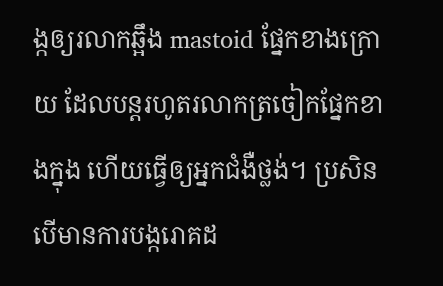ង្កឲ្យរលាកឆ្អឹង mastoid ផ្នែកខាងក្រោយ ដែលបន្តរហូតរលាកត្រចៀកផ្នែកខាងក្នុង ហើយធ្វើឲ្យអ្នកជំងឺថ្លង់។ ប្រសិនបើមានការបង្ករោគដ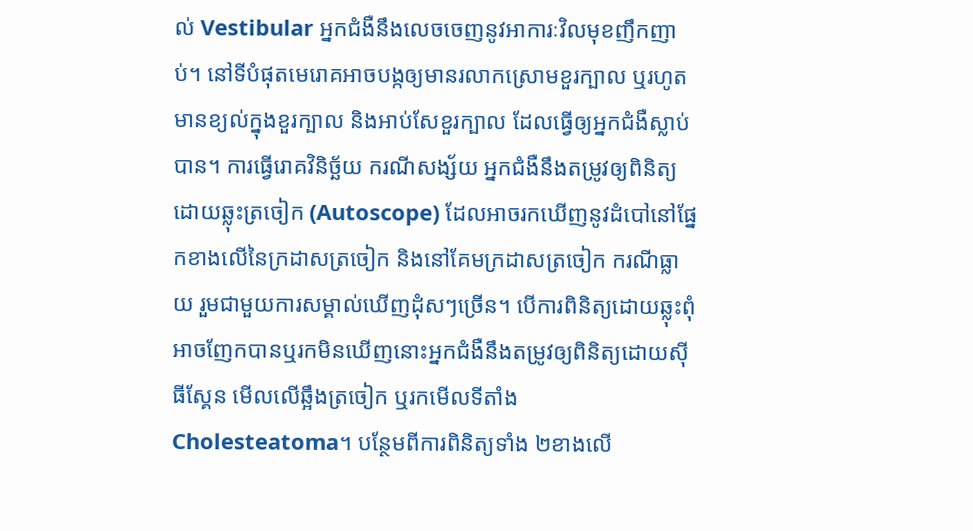ល់ Vestibular អ្នកជំងឺនឹងលេចចេញនូវអាការៈវិលមុខញឹកញាប់។ នៅទីបំផុតមេរោគអាចបង្កឲ្យមានរលាកស្រោមខួរក្បាល ឬរហូត មានខ្យល់ក្នុងខួរក្បាល និងអាប់សែខួរក្បាល ដែលធ្វើឲ្យអ្នកជំងឺស្លាប់បាន។ ការធ្វើរោគវិនិច្ឆ័យ ករណីសង្ស័យ អ្នកជំងឺនឹងតម្រូវឲ្យពិនិត្យដោយឆ្លុះត្រចៀក (Autoscope) ដែលអាចរកឃើញនូវដំបៅនៅផ្នែកខាងលើនៃក្រដាសត្រចៀក និងនៅគែមក្រដាសត្រចៀក ករណីធ្លាយ រួមជាមួយការសម្គាល់ឃើញដុំសៗច្រើន។ បើការពិនិត្យដោយឆ្លុះពុំអាចញែកបានឬរកមិនឃើញនោះអ្នកជំងឺនឹងតម្រូវឲ្យពិនិត្យដោយស៊ីធីស្គែន មើលលើឆ្អឹងត្រចៀក ឬរកមើលទីតាំង Cholesteatoma។ បន្ថែមពីការពិនិត្យទាំង ២ខាងលើ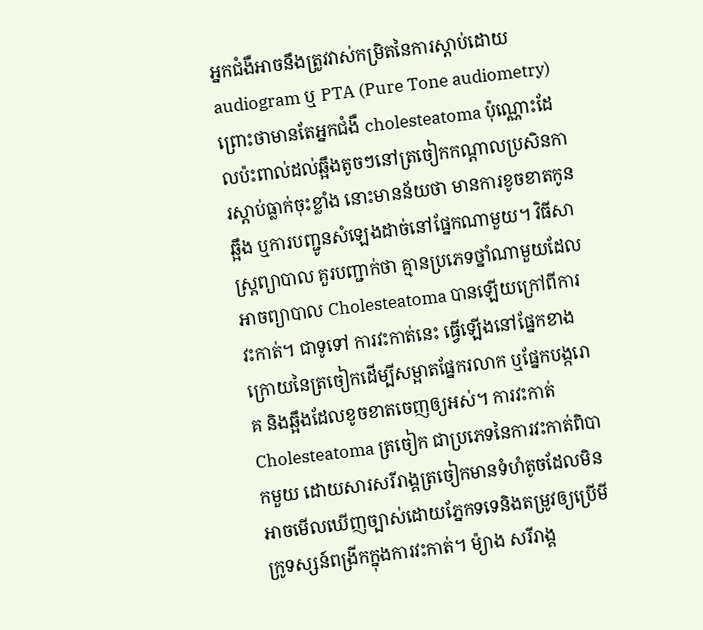អ្នកជំងឺអាចនឹងត្រូវវាស់កម្រិតនៃការស្តាប់ដោយaudiogram ឬ PTA (Pure Tone audiometry) ព្រោះថាមានតែអ្នកជំងឺ cholesteatoma ប៉ុណ្ណោះដែលប៉ះពាល់ដល់ឆ្អឹងតូចៗនៅត្រចៀកកណ្តាលប្រសិនការស្តាប់ធ្លាក់ចុះខ្លាំង នោះមានន័យថា មានការខូចខាតកូនឆ្អឹង ឬការបញ្ជូនសំឡេងដាច់នៅផ្នែកណាមួយ។ វិធីសាស្ត្រព្យាបាល គួរបញ្ជាក់ថា គ្មានប្រភេទថ្នាំណាមួយដែលអាចព្យាបាល Cholesteatoma បានឡើយក្រៅពីការវះកាត់។ ជាទូទៅ ការវះកាត់នេះ ធ្វើឡើងនៅផ្នែកខាងក្រោយនៃត្រចៀកដើម្បីសម្អាតផ្នែករលាក ឬផ្នែកបង្ករោគ និងឆ្អឹងដែលខូចខាតចេញឲ្យអស់។ ការវះកាត់ Cholesteatoma ត្រចៀក ជាប្រភេទនៃការវះកាត់ពិបាកមួយ ដោយសារសរីរាង្គត្រចៀកមានទំហំតូចដែលមិនអាចមើលឃើញច្បាស់ដោយភ្នែកទទេនិងតម្រូវឲ្យប្រើមីក្រូទស្សន៍ពង្រីកក្នុងការវះកាត់។ ម៉្យាង សរីរាង្គ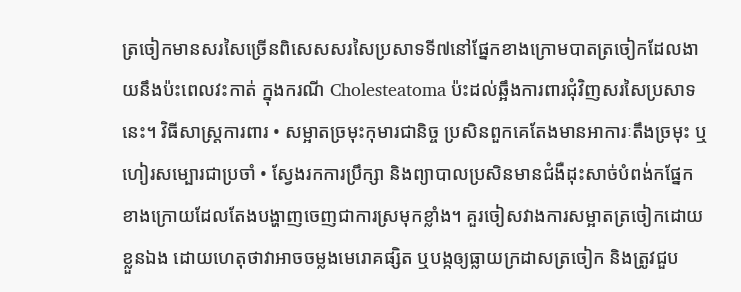ត្រចៀកមានសរសៃច្រើនពិសេសសរសៃប្រសាទទី៧នៅផ្នែកខាងក្រោមបាតត្រចៀកដែលងាយនឹងប៉ះពេលវះកាត់ ក្នុងករណី Cholesteatoma ប៉ះដល់ឆ្អឹងការពារជុំវិញសរសៃប្រសាទនេះ។ វិធីសាស្រ្តការពារ • សម្អាតច្រមុះកុមារជានិច្ច ប្រសិនពួកគេតែងមានអាការៈតឹងច្រមុះ ឬហៀរសម្បោរជាប្រចាំ • ស្វែងរកការប្រឹក្សា និងព្យាបាលប្រសិនមានជំងឺដុះសាច់បំពង់កផ្នែកខាងក្រោយដែលតែងបង្ហាញចេញជាការស្រមុកខ្លាំង។ គួរចៀសវាងការសម្អាតត្រចៀកដោយខ្លួនឯង ដោយហេតុថាវាអាចចម្លងមេរោគផ្សិត ឬបង្កឲ្យធ្លាយក្រដាសត្រចៀក និងត្រូវជួប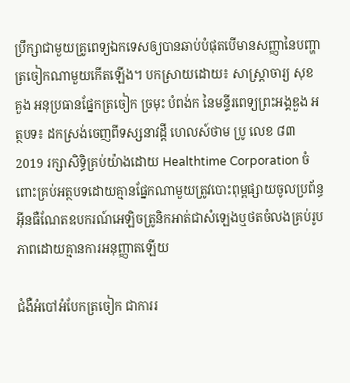ប្រឹក្សាជាមួយគ្រូពេទ្យឯកទេសឲ្យបានឆាប់បំផុតបើមានសញ្ញានៃបញ្ហាត្រចៀកណាមួយកើតឡើង។ បកស្រាយដោយ៖ សាស្រ្តាចារ្យ សុខ គួង អនុប្រធានផ្នែកត្រចៀក ច្រមុះ បំពង់ក នៃមន្ទីរពេទ្យព្រះអង្គឌួង អត្ថបទ៖ ដកស្រង់ចេញពីទស្សនាវដ្ដី ហេលស៍ថាម ប្រូ លេខ ៨៣ 2019 រក្សាសិទ្ធិគ្រប់យ៉ាងដោយ Healthtime Corporation ចំពោះគ្រប់អត្ថបទដោយគ្មានផ្នែកណាមួយត្រូវបោះពុម្ពផ្សាយចូលប្រព័ន្ធអុីនធឺណែតឧបករណ៍អេឡិចត្រូនិកអាត់ជាសំឡេងឬថតចំលងគ្រប់រូបភាពដោយគ្មានការអនុញ្ញាតឡើយ

ជំងឺអំបៅអំបែកត្រចៀក ជាការរ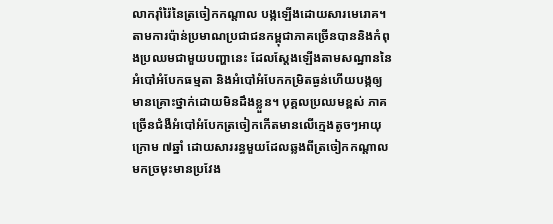លាករ៉ាំរ៉ៃនៃត្រចៀកកណ្តាល បង្កឡើងដោយសារមេរោគ។ តាមការប៉ាន់ប្រមាណប្រជាជនកម្ពុជាភាគច្រើនបាននិងកំពុងប្រឈមជាមួយបញ្ហានេះ ដែលស្តែងឡើងតាមសណ្ឋាននៃអំបៅអំបែកធម្មតា និងអំបៅអំបែកកម្រិតធ្ងន់ហើយបង្កឲ្យមានគ្រោះថ្នាក់ដោយមិនដឹងខ្លួន។ បុគ្គលប្រឈមខ្ពស់ ភាគច្រើនជំងឺអំបៅអំបែកត្រចៀកកើតមានលើក្មេងតូចៗអាយុក្រោម ៧ឆ្នាំ ដោយសាររន្ធមួយដែលឆ្លងពីត្រចៀកកណ្តាលមកច្រមុះមានប្រវែង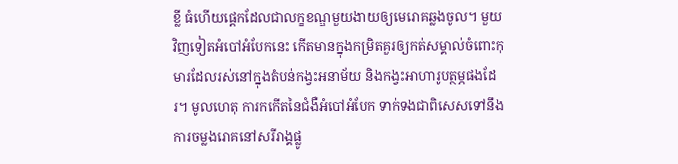ខ្លី ធំហើយផ្តេកដែលជាលក្ខខណ្ឌមួយងាយឲ្យមេរោគឆ្លងចូល។ មួយវិញទៀតអំបៅអំបែកនេះ កើតមានក្នុងកម្រិតគួរឲ្យកត់សម្គាល់ចំពោះកុមារដែលរស់នៅក្នុងតំបន់កង្វះអនាម័យ និងកង្វះអាហារូបត្ថម្ភផងដែរ។ មូលហេតុ ការកកើតនៃជំងឺអំបៅអំបែក ទាក់ទងជាពិសេសទៅនឹងការចម្លងរោគនៅសរីរាង្គផ្លូ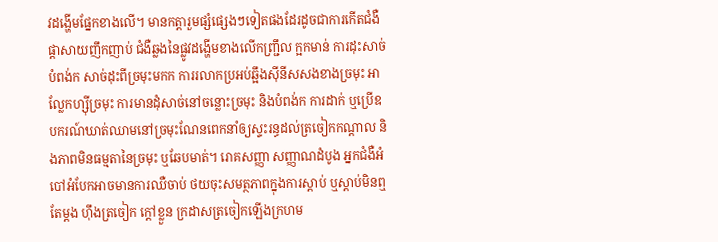វដង្ហើមផ្នែកខាងលើ។ មានកត្តារួមផ្សំផ្សេងៗទៀតផងដែរដូចជាការកើតជំងឺផ្តាសាយញឹកញាប់ ជំងឺឆ្លងនៃផ្លូវដង្ហើមខាងលើកញ្ជ្រឹល ក្អកមាន់ ការដុះសាច់បំពង់ក សាច់ដុះពីច្រមុះមកក ការរលាកប្រអប់ឆ្អឹងស៊ីនីសសងខាងច្រមុះ អាល្លែកហ្ស៊ីច្រមុះ ការមានដុំសាច់នៅចន្លោះច្រមុះ និងបំពង់ក ការដាក់ ឬប្រើឧបករណ៍ឃាត់ឈាមនៅច្រមុះណែនពេកនាំឲ្យស្ទះរន្ធដល់ត្រចៀកកណ្តាល និងភាពមិនធម្មតានៃច្រមុះ ឬឆែបមាត់។ រោគសញ្ញា សញ្ញាណដំបូង អ្នកជំងឺអំបៅអំបែកអាចមានការឈឺចាប់ ថយចុះសមត្ថភាពក្នុងការស្តាប់ ឬស្តាប់មិនឮតែម្តង ហ៊ឹងត្រចៀក ក្តៅខ្លួន ក្រដាសត្រចៀកឡើងក្រហម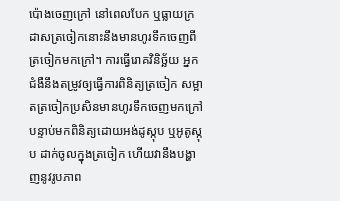ប៉ោងចេញក្រៅ នៅពេលបែក ឬធ្លាយក្រដាសត្រចៀកនោះនឹងមានហូរទឹកចេញពីត្រចៀកមកក្រៅ។ ការធ្វើរោគវិនិច្ឆ័យ អ្នកជំងឺនឹងតម្រូវឲ្យធ្វើការពិនិត្យត្រចៀក សម្អាតត្រចៀកប្រសិនមានហូរទឹកចេញមកក្រៅ បន្ទាប់មកពិនិត្យដោយអង់ដូស្កុប ឬអូតូស្កុប ដាក់ចូលក្នុងត្រចៀក ហើយវានឹងបង្ហាញនូវរូបភាព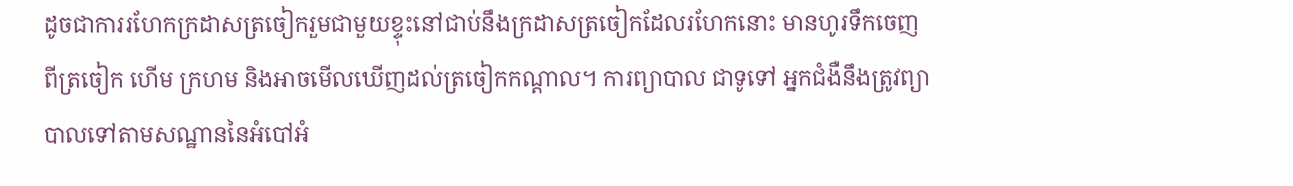ដូចជាការរហែកក្រដាសត្រចៀករួមជាមួយខ្ទុះនៅជាប់នឹងក្រដាសត្រចៀកដែលរហែកនោះ មានហូរទឹកចេញពីត្រចៀក ហើម ក្រហម និងអាចមើលឃើញដល់ត្រចៀកកណ្តាល។ ការព្យាបាល ជាទូទៅ អ្នកជំងឺនឹងត្រូវព្យាបាលទៅតាមសណ្ឋាននៃអំបៅអំ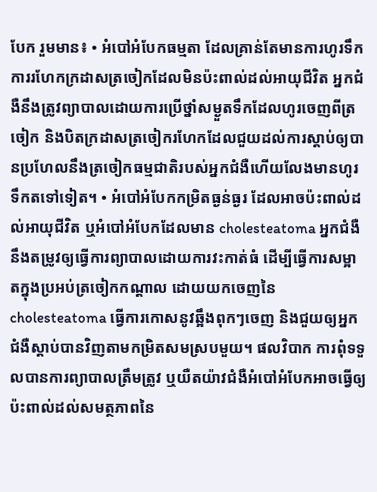បែក រួមមាន៖ • អំបៅអំបែកធម្មតា ដែលគ្រាន់តែមានការហូរទឹក ការរហែកក្រដាសត្រចៀកដែលមិនប៉ះពាល់ដល់អាយុជីវិត អ្នកជំងឺនឹងត្រូវព្យាបាលដោយការប្រើថ្នាំសម្ងួតទឹកដែលហូរចេញពីត្រចៀក និងបិតក្រដាសត្រចៀករហែកដែលជួយដល់ការស្តាប់ឲ្យបានប្រហែលនឹងត្រចៀកធម្មជាតិរបស់អ្នកជំងឺហើយលែងមានហូរទឹកតទៅទៀត។ • អំបៅអំបែកកម្រិតធ្ងន់ធ្ងរ ដែលអាចប៉ះពាល់ដល់អាយុជីវិត ឬអំបៅអំបែកដែលមាន cholesteatoma អ្នកជំងឺនឹងតម្រូវឲ្យធ្វើការព្យាបាលដោយការវះកាត់ធំ ដើម្បីធ្វើការសម្អាតក្នុងប្រអប់ត្រចៀកកណ្តាល ដោយយកចេញនៃ cholesteatoma ធ្វើការកោសនូវឆ្អឹងពុកៗចេញ និងជួយឲ្យអ្នកជំងឺស្តាប់បានវិញតាមកម្រិតសមស្របមួយ។ ផលវិបាក ការពុំទទួលបានការព្យាបាលត្រឹមត្រូវ ឬយឺតយ៉ាវជំងឺអំបៅអំបែកអាចធ្វើឲ្យប៉ះពាល់ដល់សមត្ថភាពនៃ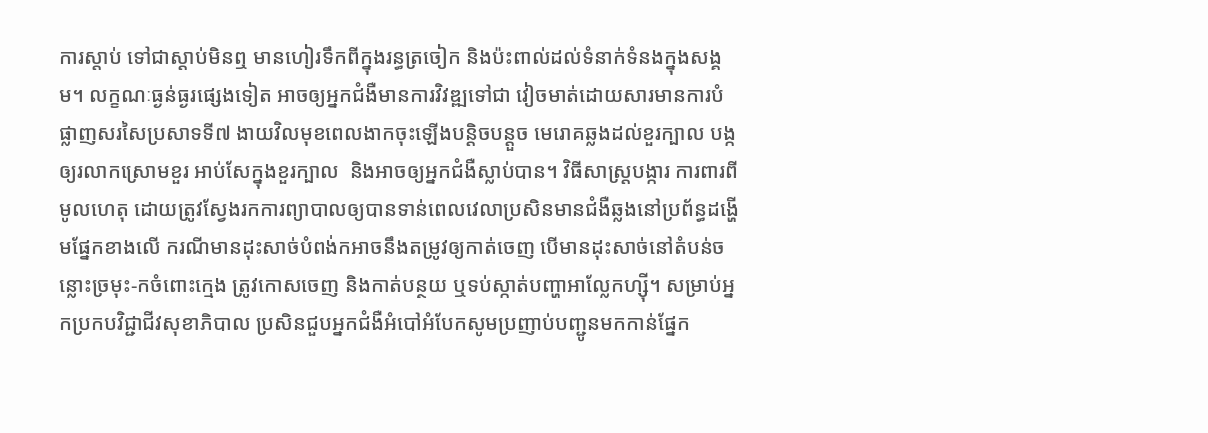ការស្តាប់ ទៅជាស្តាប់មិនឮ មានហៀរទឹកពីក្នុងរន្ធត្រចៀក និងប៉ះពាល់ដល់ទំនាក់ទំនងក្នុងសង្គម។ លក្ខណៈធ្ងន់ធ្ងរផ្សេងទៀត អាចឲ្យអ្នកជំងឺមានការវិវឌ្ឍទៅជា វៀចមាត់ដោយសារមានការបំផ្លាញសរសៃប្រសាទទី៧ ងាយវិលមុខពេលងាកចុះឡើងបន្តិចបន្តួច មេរោគឆ្លងដល់ខួរក្បាល បង្កឲ្យរលាកស្រោមខួរ អាប់សែក្នុងខួរក្បាល  និងអាចឲ្យអ្នកជំងឺស្លាប់បាន។ វិធីសាស្ត្របង្ការ ការពារពីមូលហេតុ ដោយត្រូវស្វែងរកការព្យាបាលឲ្យបានទាន់ពេលវេលាប្រសិនមានជំងឺឆ្លងនៅប្រព័ន្ធដង្ហើមផ្នែកខាងលើ ករណីមានដុះសាច់បំពង់កអាចនឹងតម្រូវឲ្យកាត់ចេញ បើមានដុះសាច់នៅតំបន់ចន្លោះច្រមុះ-កចំពោះក្មេង ត្រូវកោសចេញ និងកាត់បន្ថយ ឬទប់ស្កាត់បញ្ហាអាល្លែកហ្ស៊ី។ សម្រាប់អ្នកប្រកបវិជ្ជាជីវសុខាភិបាល ប្រសិនជួបអ្នកជំងឺអំបៅអំបែកសូមប្រញាប់បញ្ជូនមកកាន់ផ្នែក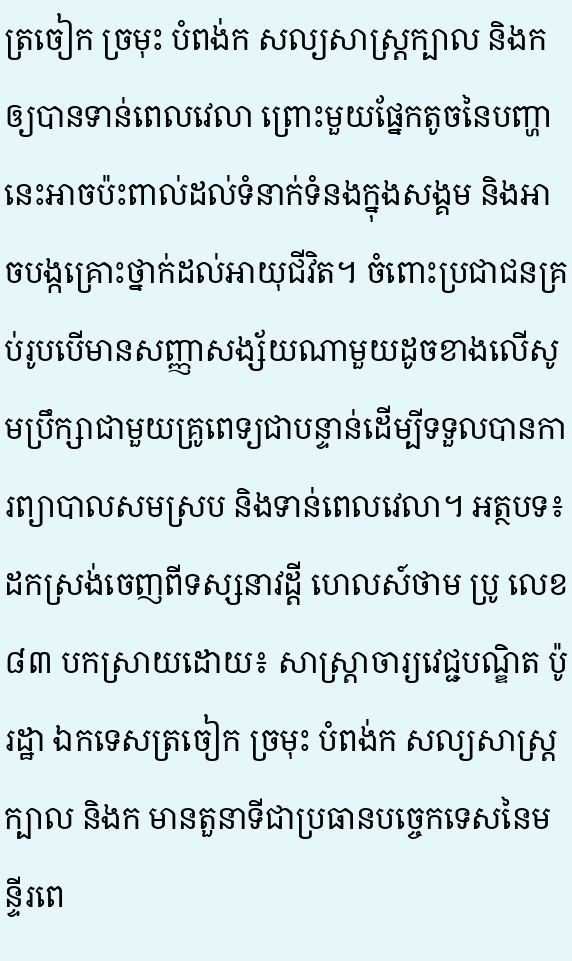ត្រចៀក ច្រមុះ បំពង់ក សល្យសាស្ត្រក្បាល និងកឲ្យបានទាន់ពេលវេលា ព្រោះមួយផ្នែកតូចនៃបញ្ហានេះអាចប៉ះពាល់ដល់ទំនាក់ទំនងក្នុងសង្គម និងអាចបង្កគ្រោះថ្នាក់ដល់អាយុជីវិត។ ចំពោះប្រជាជនគ្រប់រូបបើមានសញ្ញាសង្ស័យណាមួយដូចខាងលើសូមប្រឹក្សាជាមួយគ្រូពេទ្យជាបន្ទាន់ដើម្បីទទួលបានការព្យាបាលសមស្រប និងទាន់ពេលវេលា។ អត្ថបទ៖ ដកស្រង់ចេញពីទស្សនាវដ្តី ហេលស៍ថាម ប្រូ លេខ ៨៣ បកស្រាយដោយ៖ សាស្ត្រាចារ្យវេជ្ជបណ្ឌិត ប៉ូ រដ្ឋា ឯកទេសត្រចៀក ច្រមុះ បំពង់ក សល្យសាស្ត្រក្បាល និងក មានតួនាទីជាប្រធានបច្ចេកទេសនៃមន្ទីរពេ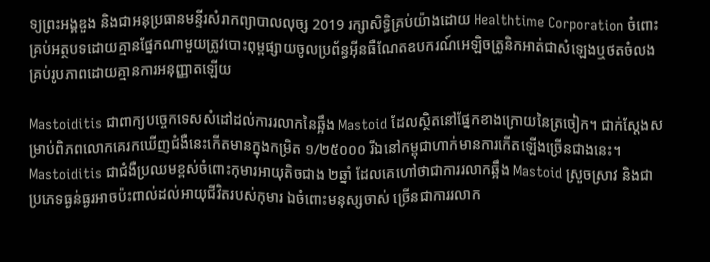ទ្យព្រះអង្គឌួង និងជាអនុប្រធានមន្ទីរសំរាកព្យាបាលលុច្ស 2019 រក្សាសិទ្ធិគ្រប់យ៉ាងដោយ Healthtime Corporation ចំពោះគ្រប់អត្ថបទដោយគ្មានផ្នែកណាមួយត្រូវបោះពុម្ពផ្សាយចូលប្រព័ន្ធអុីនធឺណែតឧបករណ៍អេឡិចត្រូនិកអាត់ជាសំឡេងឬថតចំលងគ្រប់រូបភាពដោយគ្មានការអនុញ្ញាតឡើយ

Mastoiditis ជាពាក្យបច្ចេកទេសសំដៅដល់ការរលាកនៃឆ្អឹង Mastoid ដែលស្ថិតនៅផ្នែកខាងក្រោយនៃត្រចៀក។ ជាក់ស្តែងសម្រាប់ពិភពលោកគេរកឃើញជំងឺនេះកើតមានក្នុងកម្រិត ១/២៥០០០ រីឯនៅកម្ពុជាហាក់មានការកើតឡើងច្រើនជាងនេះ។ Mastoiditis ជាជំងឺប្រឈមខ្ពស់ចំពោះកុមារអាយុតិចជាង ២ឆ្នាំ ដែលគេហៅថាជាការរលាកឆ្អឹង Mastoid ស្រួចស្រាវ និងជាប្រភេទធ្ងន់ធ្ងរអាចប៉ះពាល់ដល់អាយុជីវិតរបស់កុមារ ឯចំពោះមនុស្សចាស់ ច្រើនជាការរលាក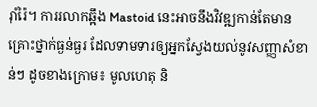រ៉ាំរ៉ៃ។ ការរលាកឆ្អឹង Mastoid នេះអាចនឹងវិវឌ្ឍកាន់តែមានគ្រោះថ្នាក់ធ្ងន់ធ្ងរ ដែលទាមទារឲ្យអ្នកស្វែងយល់នូវសញ្ញាសំខាន់ៗ ដូចខាងក្រោម៖ មូលហេតុ និ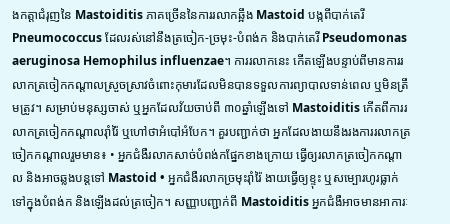ងកត្តាជំរុញនៃ Mastoiditis ភាគច្រើននៃការរលាកឆ្អឹង Mastoid បង្កពីបាក់តេរី Pneumococcus ដែលរស់នៅនឹងត្រចៀក-ច្រមុះ-បំពង់ក និងបាក់តេរី Pseudomonas aeruginosa Hemophilus influenzae។ ការរលាកនេះ កើតឡើងបន្ទាប់ពីមានការរលាកត្រចៀកកណ្តាលស្រួចស្រាវចំពោះកុមារដែលមិនបានទទួលការព្យាបាលទាន់ពេល ឬមិនត្រឹមត្រូវ។ សម្រាប់មនុស្សចាស់ ឬអ្នកដែលវ័យចាប់ពី ៣០ឆ្នាំឡើងទៅ Mastoiditis កើតពីការរលាកត្រចៀកកណ្តាលរ៉ាំរ៉ៃ ឬហៅថាអំបៅអំបែក។ គួរបញ្ជាក់ថា អ្នកដែលងាយនឹងរងការរលាកត្រចៀកកណ្តាលរួមមាន៖ • អ្នកជំងឺរលាកសាច់បំពង់កផ្នែកខាងក្រោយ ធ្វើឲ្យរលាកត្រចៀកកណ្តាល និងអាចឆ្លងបន្តទៅ Mastoid • អ្នកជំងឺរលាកច្រមុះរ៉ាំរ៉ៃ ងាយធ្វើឲ្យខ្ទុះ ឬសម្បោរហូរធ្លាក់ទៅក្នុងបំពង់ក និងឡើងដល់ត្រចៀក។ សញ្ញាបញ្ជាក់ពី Mastoiditis អ្នកជំងឺអាចមានអាការៈ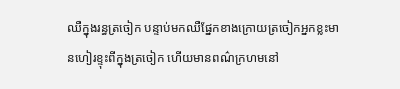ឈឺក្នុងរន្ធត្រចៀក បន្ទាប់មកឈឺផ្នែកខាងក្រោយត្រចៀកអ្នកខ្លះមានហៀរខ្ទុះពីក្នុងត្រចៀក ហើយមានពណ៌ក្រហមនៅ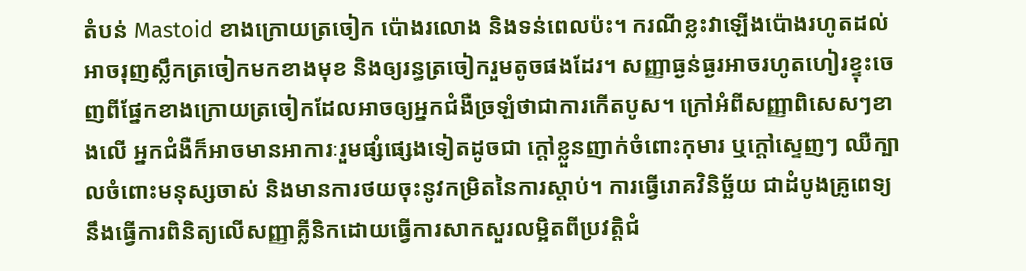តំបន់ Mastoid ខាងក្រោយត្រចៀក ប៉ោងរលោង និងទន់ពេលប៉ះ។ ករណីខ្លះវាឡើងប៉ោងរហូតដល់អាចរុញស្លឹកត្រចៀកមកខាងមុខ និងឲ្យរន្ធត្រចៀករួមតូចផងដែរ។ សញ្ញាធ្ងន់ធ្ងរអាចរហូតហៀរខ្ទុះចេញពីផ្នែកខាងក្រោយត្រចៀកដែលអាចឲ្យអ្នកជំងឺច្រឡំថាជាការកើតបូស។ ក្រៅអំពីសញ្ញាពិសេសៗខាងលើ អ្នកជំងឺក៏អាចមានអាការៈរួមផ្សំផ្សេងទៀតដូចជា ក្តៅខ្លួនញាក់ចំពោះកុមារ ឬក្ដៅស្ទេញៗ ឈឺក្បាលចំពោះមនុស្សចាស់ និងមានការថយចុះនូវកម្រិតនៃការស្តាប់។ ការធ្វើរោគវិនិច្ឆ័យ ជាដំបូងគ្រូពេទ្យនឹងធ្វើការពិនិត្យលើសញ្ញាគ្លីនិកដោយធ្វើការសាកសួរលម្អិតពីប្រវតិ្តជំ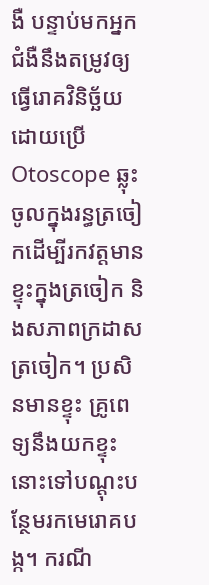ងឺ បន្ទាប់មកអ្នកជំងឺនឹងតម្រូវឲ្យធ្វើរោគវិនិច្ឆ័យដោយប្រើ Otoscope ឆ្លុះចូលក្នុងរន្ធត្រចៀកដើម្បីរកវត្តមានខ្ទុះក្នុងត្រចៀក និងសភាពក្រដាសត្រចៀក។ ប្រសិនមានខ្ទុះ គ្រូពេទ្យនឹងយកខ្ទុះនោះទៅបណ្ដុះបន្ថែមរកមេរោគបង្ក។ ករណី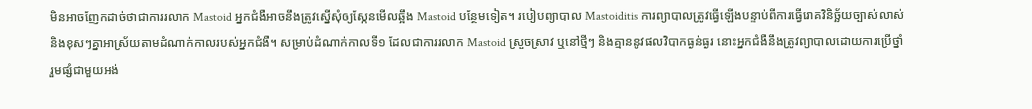មិនអាចញែកដាច់ថាជាការរលាក Mastoid អ្នកជំងឺអាចនឹងត្រូវស្នើសុំឲ្យស្កែនមើលឆ្អឹង Mastoid បន្ថែមទៀត។ របៀបព្យាបាល Mastoiditis ការព្យាបាលត្រូវធ្វើឡើងបន្ទាប់ពីការធ្វើរោគវិនិច្ឆ័យច្បាស់លាស់ និងខុសៗគ្នាអាស្រ័យតាមដំណាក់កាលរបស់អ្នកជំងឺ។ សម្រាប់ដំណាក់កាលទី១ ដែលជាការរលាក Mastoid ស្រួចស្រាវ ឬនៅថ្មីៗ និងគ្មាននូវផលវិបាកធ្ងន់ធ្ងរ នោះអ្នកជំងឺនឹងត្រូវព្យាបាលដោយការប្រើថ្នាំ រួមផ្សំជាមួយអង់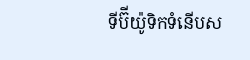ទីប៊ីយ៉ូទិកទំនើបស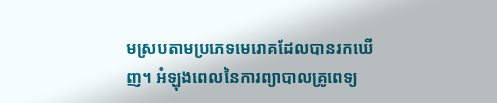មស្របតាមប្រភេទមេរោគដែលបានរកឃើញ។ អំឡុងពេលនៃការព្យាបាលគ្រូពេទ្យ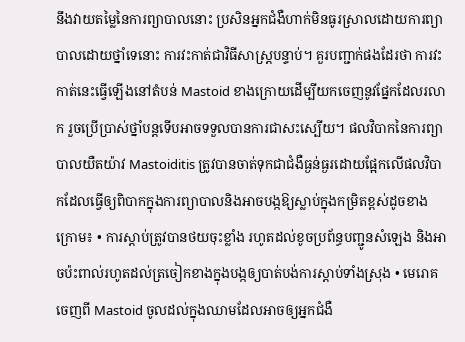នឹងវាយតម្លៃនៃការព្យាបាលនោះ ប្រសិនអ្នកជំងឺហាក់មិនធូរស្រាលដោយការព្យាបាលដោយថ្នាំទេនោះ ការវះកាត់ជាវិធីសាស្ត្របន្ទាប់។ គួរបញ្ជាក់ផងដែរថា ការវះកាត់នេះធ្វើឡើងនៅតំបន់ Mastoid ខាងក្រោយដើម្បីយកចេញនូវផ្នែកដែលរលាក រួចប្រើប្រាស់ថ្នាំបន្តទើបអាចទទួលបានការជាសះស្បើយ។ ផលវិបាកនៃការព្យាបាលយឺតយ៉ាវ Mastoiditis ត្រូវបានចាត់ទុកជាជំងឺធ្ងន់ធ្ងរដោយផ្អែកលើផលវិបាកដែលធ្វើឲ្យពិបាកក្នុងការព្យាបាលនិងអាចបង្កឱ្យស្លាប់ក្នុងកម្រិតខ្ពស់ដូចខាងក្រោម៖ • ការស្តាប់ត្រូវបានថយចុះខ្លាំង រហូតដល់ខូចប្រព័ន្ធបញ្ជូនសំឡេង និងអាចប៉ះពាល់រហូតដល់ត្រចៀកខាងក្នុងបង្កឲ្យបាត់បង់ការស្តាប់ទាំងស្រុង • មេរោគចេញពី Mastoid ចូលដល់ក្នុងឈាមដែលអាចឲ្យអ្នកជំងឺ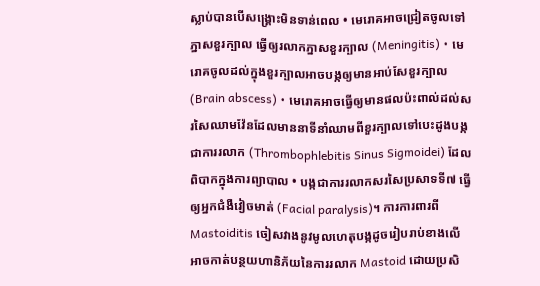ស្លាប់បានបើសង្គ្រោះមិនទាន់ពេល • មេរោគអាចជ្រៀតចូលទៅភ្នាសខួរក្បាល ធ្វើឲ្យរលាកភ្នាសខួរក្បាល (Meningitis) • មេរោគចូលដល់ក្នុងខួរក្បាលអាចបង្កឲ្យមានអាប់សែខួរក្បាល (Brain abscess) • មេរោគអាចធ្វើឲ្យមានផលប៉ះពាល់ដល់សរសៃឈាមវ៉ែនដែលមាននាទីនាំឈាមពីខួរក្បាលទៅបេះដូងបង្កជាការរលាក (Thrombophlebitis Sinus Sigmoidei) ដែលពិបាកក្នុងការព្យាបាល • បង្កជាការរលាកសរសៃប្រសាទទី៧ ធ្វើឲ្យអ្នកជំងឺវៀចមាត់ (Facial paralysis)។ ការការពារពី Mastoiditis ចៀសវាងនូវមូលហេតុបង្កដូចរៀបរាប់ខាងលើអាចកាត់បន្ថយហានិភ័យនៃការរលាក Mastoid ដោយប្រសិ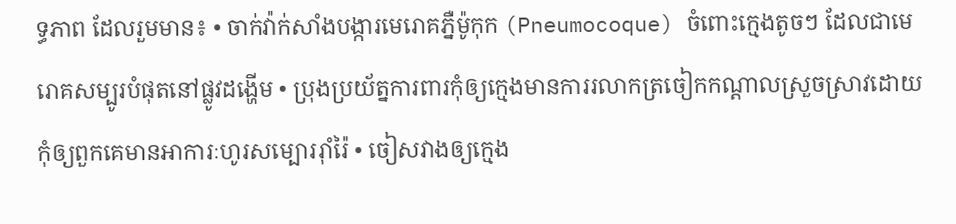ទ្ធភាព ដែលរួមមាន៖ • ចាក់វ៉ាក់សាំងបង្ការមេរោគភ្នឺម៉ូកុក (Pneumocoque) ចំពោះក្មេងតូចៗ ដែលជាមេរោគសម្បូរបំផុតនៅផ្លូវដង្ហើម • ប្រុងប្រយ័ត្នការពារកុំឲ្យក្មេងមានការរលាកត្រចៀកកណ្តាលស្រួចស្រាវដោយកុំឲ្យពួកគេមានអាការៈហូរសម្បោររ៉ាំរ៉ៃ • ចៀសវាងឲ្យក្មេង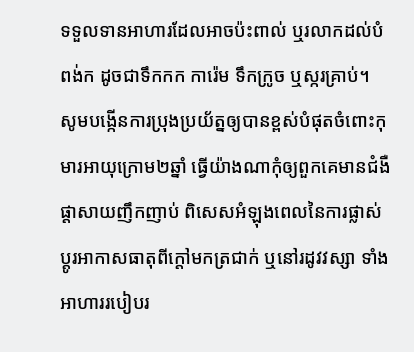ទទួលទានអាហារដែលអាចប៉ះពាល់ ឬរលាកដល់បំពង់ក ដូចជាទឹកកក ការ៉េម ទឹកក្រូច ឬស្ករគ្រាប់។ សូមបង្កើនការប្រុងប្រយ័ត្នឲ្យបានខ្ពស់បំផុតចំពោះកុមារអាយុក្រោម២ឆ្នាំ ធ្វើយ៉ាងណាកុំឲ្យពួកគេមានជំងឺផ្តាសាយញឹកញាប់ ពិសេសអំឡុងពេលនៃការផ្លាស់ប្តូរអាកាសធាតុពីក្តៅមកត្រជាក់ ឬនៅរដូវវស្សា ទាំងអាហាររបៀបរ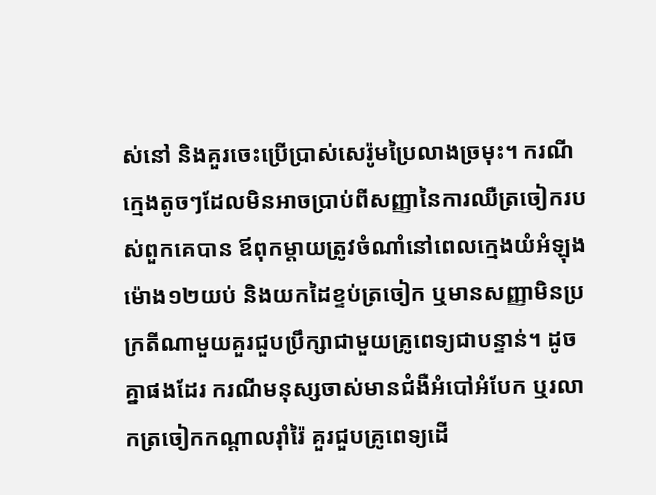ស់នៅ និងគួរចេះប្រើប្រាស់សេរ៉ូមប្រៃលាងច្រមុះ។ ករណីក្មេងតូចៗដែលមិនអាចប្រាប់ពីសញ្ញានៃការឈឺត្រចៀករបស់ពួកគេបាន ឪពុកម្តាយត្រូវចំណាំនៅពេលក្មេងយំអំឡុងម៉ោង១២យប់ និងយកដៃខ្ទប់ត្រចៀក ឬមានសញ្ញាមិនប្រក្រតីណាមួយគួរជួបប្រឹក្សាជាមួយគ្រូពេទ្យជាបន្ទាន់។ ដូចគ្នាផងដែរ ករណីមនុស្សចាស់មានជំងឺអំបៅអំបែក ឬរលាកត្រចៀកកណ្តាលរ៉ាំរ៉ៃ គួរជួបគ្រូពេទ្យដើ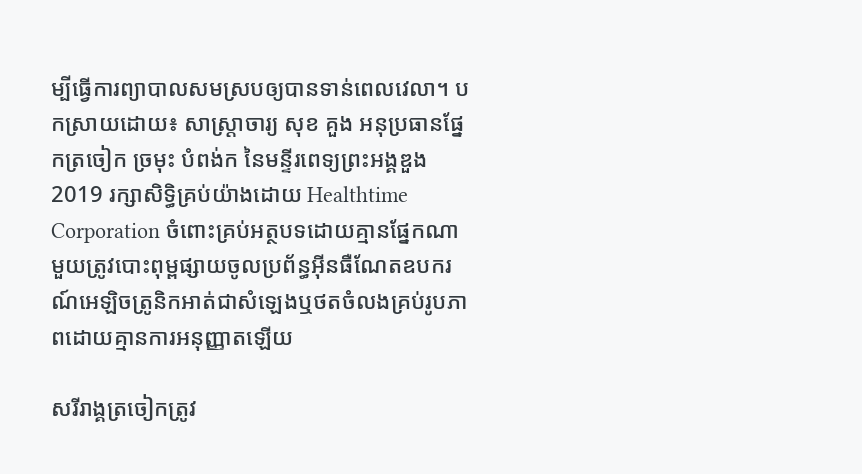ម្បីធ្វើការព្យាបាលសមស្របឲ្យបានទាន់ពេលវេលា។ បកស្រាយដោយ៖ សាស្រ្តាចារ្យ សុខ គួង អនុប្រធានផ្នែកត្រចៀក ច្រមុះ បំពង់ក នៃមន្ទីរពេទ្យព្រះអង្គឌួង 2019 រក្សាសិទ្ធិគ្រប់យ៉ាងដោយ Healthtime Corporation ចំពោះគ្រប់អត្ថបទដោយគ្មានផ្នែកណាមួយត្រូវបោះពុម្ពផ្សាយចូលប្រព័ន្ធអុីនធឺណែតឧបករណ៍អេឡិចត្រូនិកអាត់ជាសំឡេងឬថតចំលងគ្រប់រូបភាពដោយគ្មានការអនុញ្ញាតឡើយ

សរីរាង្គត្រចៀកត្រូវ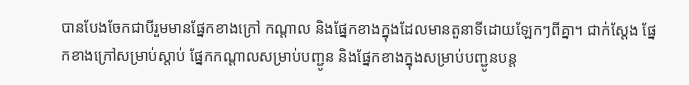បានបែងចែកជាបីរួមមានផ្នែកខាងក្រៅ កណ្តាល និងផ្នែកខាងក្នុងដែលមានតួនាទីដោយឡែកៗពីគ្នា។ ជាក់ស្តែង ផ្នែកខាងក្រៅសម្រាប់ស្តាប់ ផ្នែកកណ្តាលសម្រាប់បញ្ជូន និងផ្នែកខាងក្នុងសម្រាប់បញ្ជូនបន្ត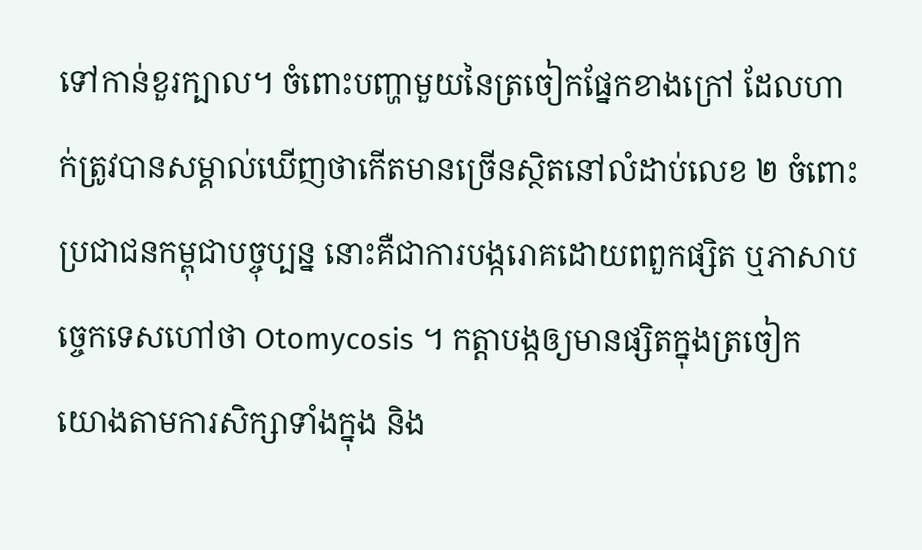ទៅកាន់ខួរក្បាល។ ចំពោះបញ្ហាមួយនៃត្រចៀកផ្នែកខាងក្រៅ ដែលហាក់ត្រូវបានសម្គាល់ឃើញថាកើតមានច្រើនស្ថិតនៅលំដាប់លេខ ២ ចំពោះប្រជាជនកម្ពុជាបច្ចុប្បន្ន នោះគឺជាការបង្ករោគដោយពពួកផ្សិត ឬភាសាបច្ចេកទេសហៅថា Otomycosis ។ កត្តាបង្កឲ្យមានផ្សិតក្នុងត្រចៀក យោងតាមការសិក្សាទាំងក្នុង និង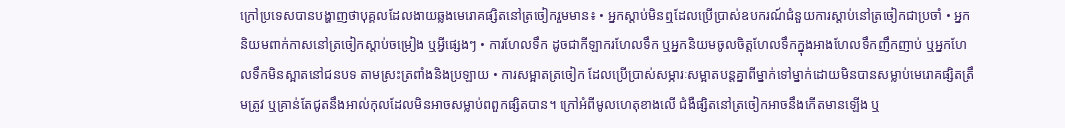ក្រៅប្រទេសបានបង្ហាញថាបុគ្គលដែលងាយឆ្លងមេរោគផ្សិតនៅត្រចៀករួមមាន៖ • អ្នកស្តាប់មិនឮដែលប្រើប្រាស់ឧបករណ៍ជំនួយការស្តាប់នៅត្រចៀកជាប្រចាំ • អ្នកនិយមពាក់កាសនៅត្រចៀកស្តាប់ចម្រៀង ឬអ្វីផ្សេងៗ • ការហែលទឹក ដូចជាកីឡាករហែលទឹក ឬអ្នកនិយមចូលចិត្តហែលទឹកក្នុងអាងហែលទឹកញឹកញាប់ ឬអ្នកហែលទឹកមិនស្អាតនៅជនបទ តាមស្រះត្រពាំងនិងប្រឡាយ • ការសម្អាតត្រចៀក ដែលប្រើប្រាស់សម្ភារៈសម្អាតបន្តគ្នាពីម្នាក់ទៅម្នាក់ដោយមិនបានសម្លាប់មេរោគផ្សិតត្រឹមត្រូវ ឬគ្រាន់តែជូតនឹងអាល់កុលដែលមិនអាចសម្លាប់ពពួកផ្សិតបាន។ ក្រៅអំពីមូលហេតុខាងលើ ជំងឺផ្សិតនៅត្រចៀកអាចនឹងកើតមានឡើង ឬ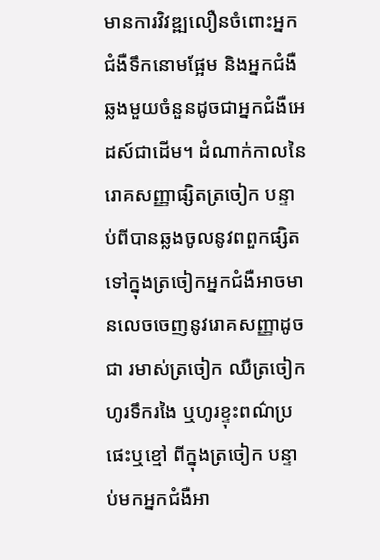មានការវិវឌ្ឍលឿនចំពោះអ្នកជំងឺទឹកនោមផ្អែម និងអ្នកជំងឺឆ្លងមួយចំនួនដូចជាអ្នកជំងឺអេដស៍ជាដើម។ ដំណាក់កាលនៃរោគសញ្ញាផ្សិតត្រចៀក បន្ទាប់ពីបានឆ្លងចូលនូវពពួកផ្សិតទៅក្នុងត្រចៀកអ្នកជំងឺអាចមានលេចចេញនូវរោគសញ្ញាដូចជា រមាស់ត្រចៀក ឈឺត្រចៀក ហូរទឹករងៃ ឬហូរខ្ទុះពណ៌ប្រផេះឬខ្មៅ ពីក្នុងត្រចៀក បន្ទាប់មកអ្នកជំងឺអា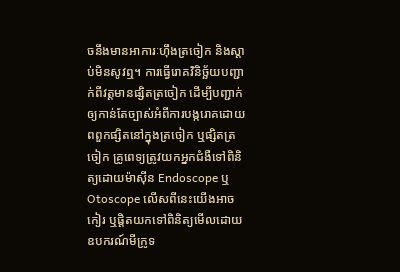ចនឹងមានអាការៈហ៊ឹងត្រចៀក និងស្តាប់មិនសូវឮ។ ការធ្វើរោគវិនិច្ឆ័យបញ្ជាក់ពីវត្តមានផ្សិតត្រចៀក ដើម្បីបញ្ជាក់ឲ្យកាន់តែច្បាស់អំពីការបង្ករោគដោយពពួកផ្សិតនៅក្នុងត្រចៀក ឬផ្សិតត្រចៀក គ្រូពេទ្យត្រូវយកអ្នកជំងឺទៅពិនិត្យដោយម៉ាស៊ីន Endoscope ឬ Otoscope លើសពីនេះយើងអាចកៀរ ឬផ្ដិតយកទៅពិនិត្យមើលដោយឧបករណ៍មីក្រូទ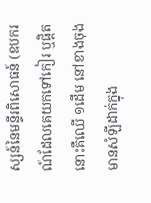ស្សន៍នៃមន្ទីរពិសោធន៍ (ឧបករណ៍ដែលគេយកទៅកៀរ ឬផ្ដិតនោះគឺឈើ ១ដើម នៅខាងចុងមានសំឡីដាក់ក្នុង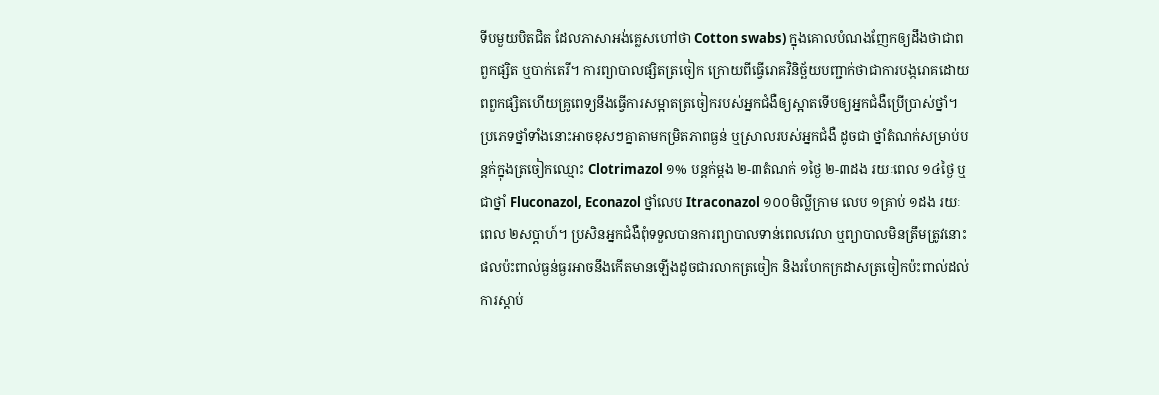ទីបមួយបិតជិត ដែលភាសាអង់គ្លេសហៅថា Cotton swabs) ក្នុងគោលបំណងញែកឲ្យដឹងថាជាពពួកផ្សិត ឬបាក់តេរី។ ការព្យាបាលផ្សិតត្រចៀក ក្រោយពីធ្វើរោគវិនិច្ឆ័យបញ្ជាក់ថាជាការបង្ករោគដោយពពួកផ្សិតហើយគ្រូពេទ្យនឹងធ្វើការសម្អាតត្រចៀករបស់អ្នកជំងឺឲ្យស្អាតទើបឲ្យអ្នកជំងឺប្រើប្រាស់ថ្នាំ។ ប្រភេទថ្នាំទាំងនោះអាចខុសៗគ្នាតាមកម្រិតភាពធ្ងន់ ឬស្រាលរបស់អ្នកជំងឺ ដូចជា ថ្នាំតំណក់សម្រាប់បន្តក់ក្នុងត្រចៀកឈ្មោះ Clotrimazol ១% បន្តក់ម្ដង ២-៣តំណក់ ១ថ្ងៃ ២-៣ដង រយៈពេល ១៤ថ្ងៃ ឬជាថ្នាំ Fluconazol, Econazol ថ្នាំលេប Itraconazol ១០០មិល្លីក្រាម លេប ១គ្រាប់ ១ដង រយៈពេល ២សប្តាហ៍។ ប្រសិនអ្នកជំងឺពុំទទួលបានការព្យាបាលទាន់ពេលវេលា ឬព្យាបាលមិនត្រឹមត្រូវនោះផលប៉ះពាល់ធ្ងន់ធ្ងរអាចនឹងកើតមានឡើងដូចជារលាកត្រចៀក និងរហែកក្រដាសត្រចៀកប៉ះពាល់ដល់ការស្តាប់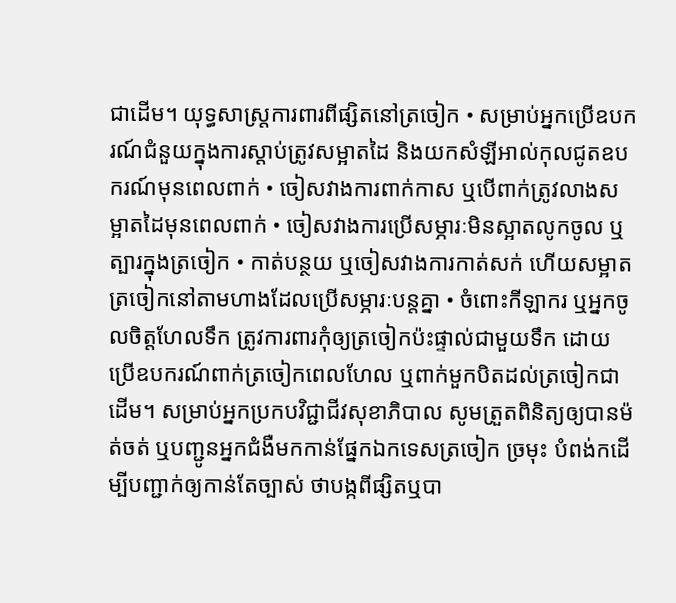ជាដើម។ យុទ្ធសាស្ត្រការពារពីផ្សិតនៅត្រចៀក • សម្រាប់អ្នកប្រើឧបករណ៍ជំនួយក្នុងការស្តាប់ត្រូវសម្អាតដៃ និងយកសំឡីអាល់កុលជូតឧបករណ៍មុនពេលពាក់ • ចៀសវាងការពាក់កាស ឬបើពាក់ត្រូវលាងសម្អាតដៃមុនពេលពាក់ • ចៀសវាងការប្រើសម្ភារៈមិនស្អាតលូកចូល ឬត្បារក្នុងត្រចៀក • កាត់បន្ថយ ឬចៀសវាងការកាត់សក់ ហើយសម្អាតត្រចៀកនៅតាមហាងដែលប្រើសម្ភារៈបន្តគ្នា • ចំពោះកីឡាករ ឬអ្នកចូលចិត្តហែលទឹក ត្រូវការពារកុំឲ្យត្រចៀកប៉ះផ្ទាល់ជាមួយទឹក ដោយប្រើឧបករណ៍ពាក់ត្រចៀកពេលហែល ឬពាក់មួកបិតដល់ត្រចៀកជាដើម។ សម្រាប់អ្នកប្រកបវិជ្ជាជីវសុខាភិបាល សូមត្រួតពិនិត្យឲ្យបានម៉ត់ចត់ ឬបញ្ជូនអ្នកជំងឺមកកាន់ផ្នែកឯកទេសត្រចៀក ច្រមុះ បំពង់កដើម្បីបញ្ជាក់ឲ្យកាន់តែច្បាស់ ថាបង្កពីផ្សិតឬបា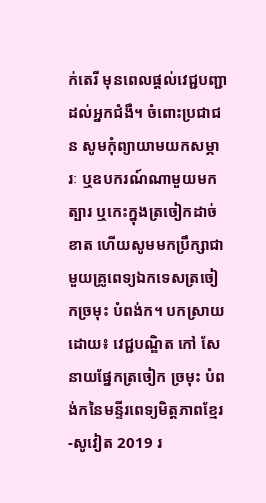ក់តេរី មុនពេលផ្តល់វេជ្ជបញ្ជាដល់អ្នកជំងឺ។ ចំពោះប្រជាជន សូមកុំព្យាយាមយកសម្ភារៈ ឬឧបករណ៍ណាមួយមកត្បារ ឬកេះក្នុងត្រចៀកដាច់ខាត ហើយសូមមកប្រឹក្សាជាមួយគ្រូពេទ្យឯកទេសត្រចៀកច្រមុះ បំពង់ក។ បកស្រាយដោយ៖ វេជ្ជបណ្ឌិត កៅ សែ នាយផ្នែកត្រចៀក ច្រមុះ បំពង់កនៃមន្ទីរពេទ្យមិត្តភាពខ្មែរ-សូវៀត 2019 រ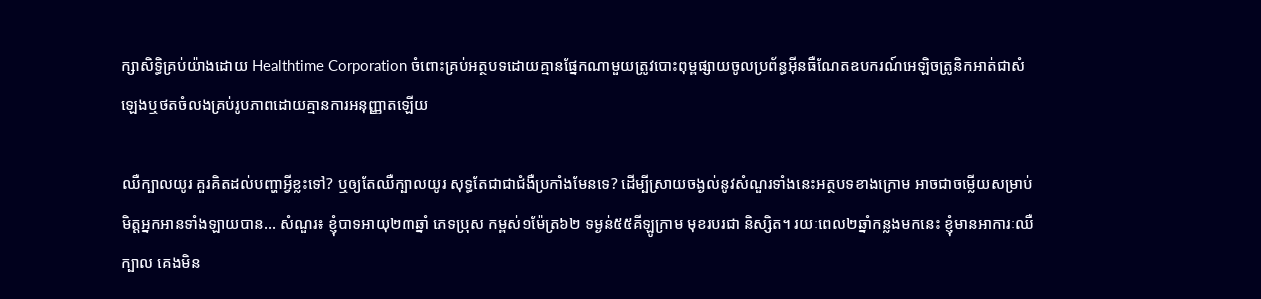ក្សាសិទ្ធិគ្រប់យ៉ាងដោយ Healthtime Corporation ចំពោះគ្រប់អត្ថបទដោយគ្មានផ្នែកណាមួយត្រូវបោះពុម្ពផ្សាយចូលប្រព័ន្ធអុីនធឺណែតឧបករណ៍អេឡិចត្រូនិកអាត់ជាសំឡេងឬថតចំលងគ្រប់រូបភាពដោយគ្មានការអនុញ្ញាតឡើយ

ឈឺក្បាលយូរ គួរគិតដល់បញ្ហាអ្វីខ្លះទៅ? ឬឲ្យតែឈឺក្បាលយូរ សុទ្ធតែជាជាជំងឺប្រកាំងមែនទេ? ដើម្បីស្រាយចង្ងល់នូវសំណួរទាំងនេះអត្ថបទខាងក្រោម អាចជាចម្លើយសម្រាប់មិត្តអ្នកអានទាំងឡាយបាន… សំណួរ៖ ខ្ញុំបាទអាយុ២៣ឆ្នាំ ភេទប្រុស កម្ពស់១ម៉ែត្រ៦២ ទម្ងន់៥៥គីឡូក្រាម មុខរបរជា និស្សិត។ រយៈពេល២ឆ្នាំកន្លងមកនេះ ខ្ញុំមានអាការៈឈឺក្បាល គេងមិន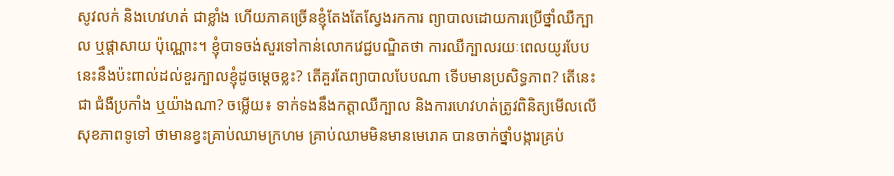សូវលក់ និងហេវហត់ ជាខ្លាំង ហើយភាគច្រើនខ្ញុំតែងតែស្វែងរកការ ព្យាបាលដោយការប្រើថ្នាំឈឺក្បាល ឬផ្តាសាយ ប៉ុណ្ណោះ។ ខ្ញុំបាទចង់សួរទៅកាន់លោកវេជ្ជបណ្ឌិតថា ការឈឺក្បាលរយៈពេលយូរបែបនេះនឹងប៉ះពាល់ដល់ខួរក្បាលខ្ញុំដូចម្តេចខ្លះ? តើគួរតែព្យាបាលបែបណា ទើបមានប្រសិទ្ធភាព? តើនេះជា ជំងឺប្រកាំង ឬយ៉ាងណា? ចម្លើយ៖ ទាក់ទងនឹងកត្តាឈឺក្បាល និងការហេវហត់ត្រូវពិនិត្យមើលលើសុខភាពទូទៅ ថាមានខ្វះគ្រាប់ឈាមក្រហម គ្រាប់ឈាមមិនមានមេរោគ បានចាក់ថ្នាំបង្ការគ្រប់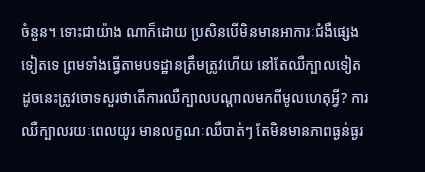ចំនួន។ ទោះជាយ៉ាង ណាក៏ដោយ ប្រសិនបើមិនមានអាការៈជំងឺផ្សេង ទៀតទេ ព្រមទាំងធ្វើតាមបទដ្ឋានត្រឹមត្រូវហើយ នៅតែឈឺក្បាលទៀត ដូចនេះត្រូវចោទសួរថាតើការឈឺក្បាលបណ្តាលមកពីមូលហេតុអ្វី? ការឈឺក្បាលរយៈពេលយូរ មានលក្ខណៈឈឺបាត់ៗ តែមិនមានភាពធ្ងន់ធ្ងរ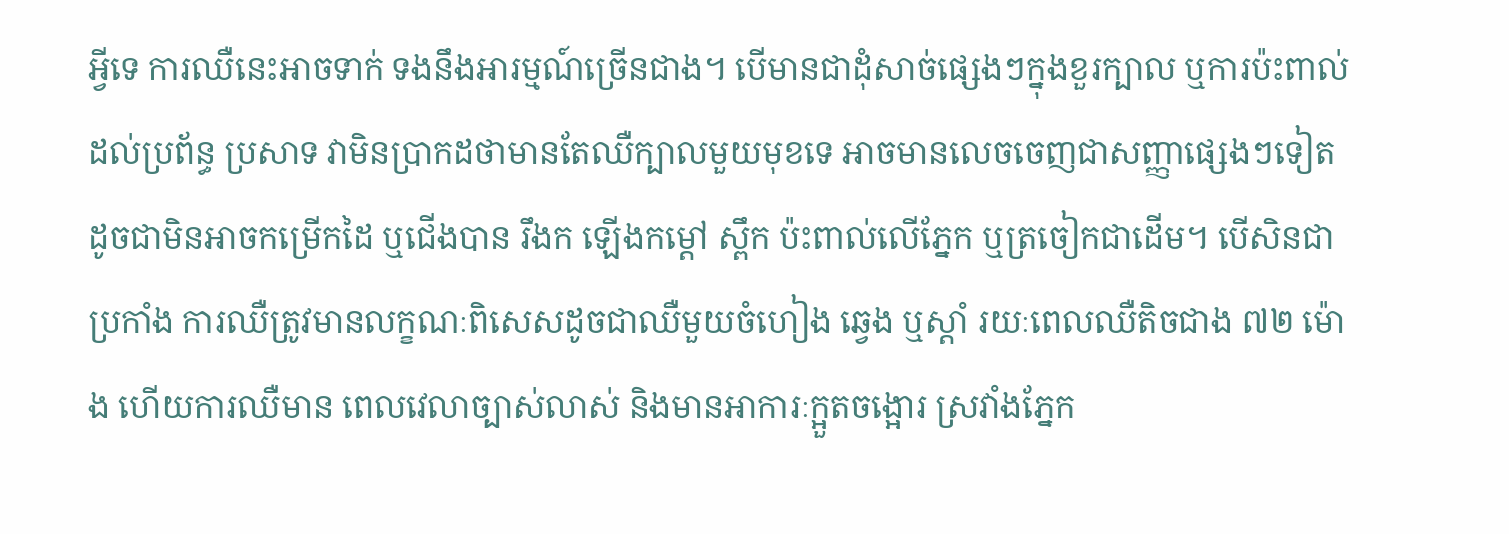អ្វីទេ ការឈឺនេះអាចទាក់ ទងនឹងអារម្មណ៍ច្រើនជាង។ បើមានជាដុំសាច់ផ្សេងៗក្នុងខួរក្បាល ឬការប៉ះពាល់ដល់ប្រព័ន្ធ ប្រសាទ វាមិនប្រាកដថាមានតែឈឺក្បាលមួយមុខទេ អាចមានលេចចេញជាសញ្ញាផ្សេងៗទៀត ដូចជាមិនអាចកម្រើកដៃ ឬជើងបាន រឹងក ឡើងកម្តៅ ស្ពឹក ប៉ះពាល់លើភ្នែក ឬត្រចៀកជាដើម។ បើសិនជាប្រកាំង ការឈឺត្រូវមានលក្ខណៈពិសេសដូចជាឈឺមួយចំហៀង ឆ្វេង ឬស្តាំ រយៈពេលឈឺតិចជាង ៧២ ម៉ោង ហើយការឈឺមាន ពេលវេលាច្បាស់លាស់ និងមានអាការៈក្អួតចង្អោរ ស្រវាំងភ្នែក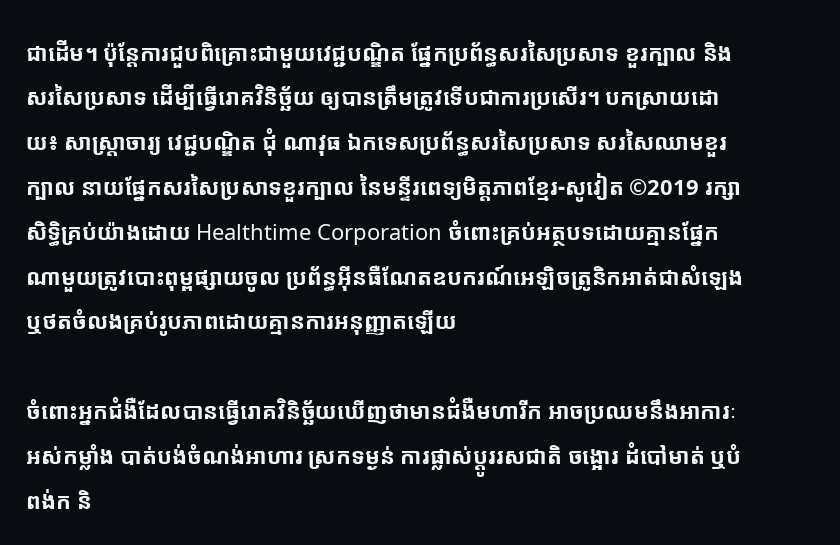ជាដើម។ ប៉ុន្តែការជួបពិគ្រោះជាមួយវេជ្ជបណ្ឌិត ផ្នែកប្រព័ន្ធសរសៃប្រសាទ ខួរក្បាល និងសរសៃប្រសាទ ដើម្បីធ្វើរោគវិនិច្ឆ័យ ឲ្យបានត្រឹមត្រូវទើបជាការប្រសើរ។ បកស្រាយដោយ៖ សាស្ត្រាចារ្យ វេជ្ជបណ្ឌិត ជុំ ណាវុធ ឯកទេសប្រព័ន្ធសរសៃប្រសាទ សរសៃឈាមខួរក្បាល នាយផ្នែកសរសៃប្រសាទខួរក្បាល នៃមន្ទីរពេទ្យមិត្តភាពខ្មែរ-សូវៀត ©2019 រក្សាសិទ្ធិគ្រប់យ៉ាងដោយ Healthtime Corporation ចំពោះគ្រប់អត្ថបទដោយគ្មានផ្នែកណាមួយត្រូវបោះពុម្ពផ្សាយចូល ប្រព័ន្ធអ៊ីនធឺណែតឧបករណ៍អេឡិចត្រូនិកអាត់ជាសំឡេងឬថតចំលងគ្រប់រូបភាពដោយគ្មានការអនុញ្ញាតឡើយ

ចំពោះអ្នកជំងឺដែលបានធ្វើរោគវិនិច្ឆ័យឃើញថាមានជំងឺមហារីក អាចប្រឈមនឹងអាការៈអស់កម្លាំង បាត់បង់ចំណង់អាហារ ស្រកទម្ងន់ ការផ្លាស់ប្តូររសជាតិ ចង្អោរ ដំបៅមាត់ ឬបំពង់ក និ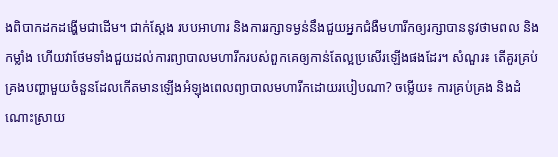ងពិបាកដកដង្ហើមជាដើម។ ជាក់ស្ដែង របបអាហារ និងការរក្សាទម្ងន់នឹងជួយអ្នកជំងឺមហារីកឲ្យរក្សាបាននូវថាមពល និងកម្លាំង ហើយវាថែមទាំងជួយដល់ការព្យាបាលមហារីករបស់ពួកគេឲ្យកាន់តែល្អប្រសើរឡើងផងដែរ។ សំណួរ៖ តើគួរគ្រប់គ្រងបញ្ហាមួយចំនួនដែលកើតមានឡើងអំឡុងពេលព្យាបាលមហារីកដោយរបៀបណា? ចម្លើយ៖ ការគ្រប់គ្រង និងដំណោះស្រាយ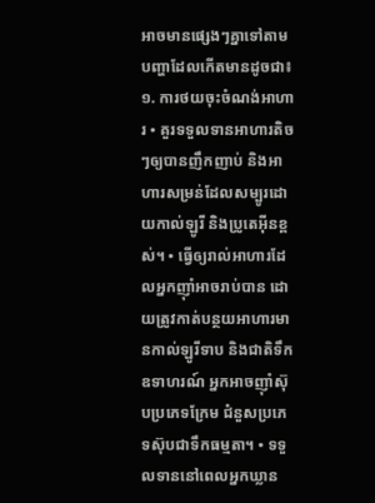អាចមានផ្សេងៗគ្នាទៅតាមបញ្ហាដែលកើតមានដូចជា៖ ១. ការថយចុះចំណង់អាហារ • គួរទទួលទានអាហារតិចៗឲ្យបានញឹកញាប់ និងអាហារសម្រន់ដែលសម្បូរដោយកាល់ឡូរី និងប្រូតេអុីនខ្ពស់។ • ធ្វើឲ្យរាល់អាហារដែលអ្នកញ៉ាំអាចរាប់បាន ដោយត្រូវកាត់បន្ថយអាហារមានកាល់ឡូរីទាប និងជាតិទឹក ឧទាហរណ៍ អ្នកអាចញ៉ាំស៊ុបប្រភេទក្រែម ជំនួសប្រភេទស៊ុបជាទឹកធម្មតា។ • ទទួលទាននៅពេលអ្នកឃ្លាន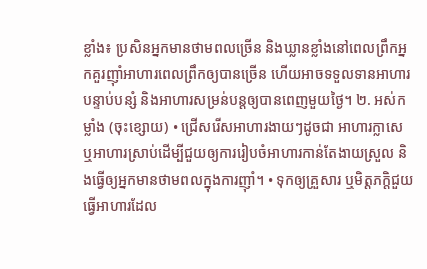ខ្លាំង៖ ប្រសិនអ្នកមានថាមពលច្រើន និងឃ្លានខ្លាំងនៅពេលព្រឹកអ្នកគួរញ៉ាំអាហារពេលព្រឹកឲ្យបានច្រើន ហើយអាចទទួលទានអាហារបន្ទាប់បន្សំ និងអាហារសម្រន់បន្តឲ្យបានពេញមួយថ្ងៃ។ ២. អស់កម្លាំង (ចុះខ្សោយ) • ជ្រើសរើសអាហារងាយៗដូចជា អាហារក្លាសេ ឬអាហារស្រាប់ដើម្បីជួយឲ្យការរៀបចំអាហារកាន់តែងាយស្រួល និងធ្វើឲ្យអ្នកមានថាមពលក្នុងការញ៉ាំ។ • ទុកឲ្យគ្រួសារ ឬមិត្តភក្តិជួយធ្វើអាហារដែល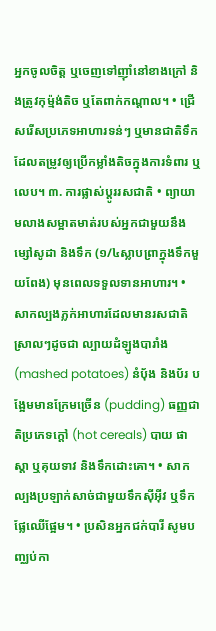អ្នកចូលចិត្ត ឬចេញទៅញ៉ាំនៅខាងក្រៅ និងត្រូវកុម៉្មង់តិច ឬតែពាក់កណ្តាល។ • ជ្រើសរើសប្រភេទអាហារទន់ៗ ឬមានជាតិទឹកដែលតម្រូវឲ្យប្រើកម្លាំងតិចក្នុងការទំពារ ឬលេប។ ៣. ការផ្លាស់ប្តូររសជាតិ • ព្យាយាមលាងសម្អាតមាត់របស់អ្នកជាមួយនឹងម្សៅសូដា និងទឹក (១/៤ស្លាបព្រាក្នុងទឹកមួយពែង) មុនពេលទទួលទានអាហារ។ • សាកល្បងភ្លក់អាហារដែលមានរសជាតិស្រាលៗដូចជា ល្បាយដំឡូងបារាំង (mashed potatoes) នំបុ័ង និងប័រ បង្អែមមានក្រែមច្រើន (pudding) ធញ្ញជាតិប្រភេទក្តៅ (hot cereals) បាយ ផាស្តា ឬគុយទាវ និងទឹកដោះគោ។ • សាកល្បងប្រឡាក់សាច់ជាមួយទឹកស៊ីអុីវ ឬទឹកផ្លែឈើផ្អែម។ • ប្រសិនអ្នកជក់បារី សូមបញ្ឈប់កា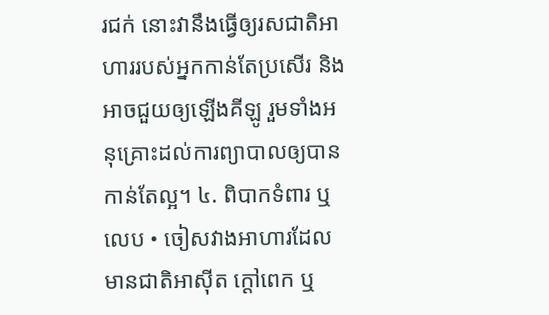រជក់ នោះវានឹងធ្វើឲ្យរសជាតិអាហាររបស់អ្នកកាន់តែប្រសើរ និងអាចជួយឲ្យឡើងគីឡូ រួមទាំងអនុគ្រោះដល់ការព្យាបាលឲ្យបានកាន់តែល្អ។ ៤. ពិបាកទំពារ ឬលេប • ចៀសវាងអាហារដែលមានជាតិអាស៊ីត ក្តៅពេក ឬ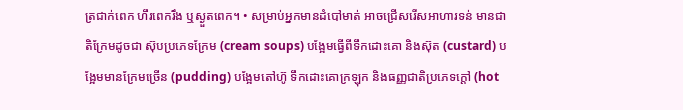ត្រជាក់ពេក ហឹរពេករឹង ឬស្ងួតពេក។ • សម្រាប់អ្នកមានដំបៅមាត់ អាចជ្រើសរើសអាហារទន់ មានជាតិក្រែមដូចជា ស៊ុបប្រភេទក្រែម (cream soups) បង្អែមធ្វើពីទឹកដោះគោ និងស៊ុត (custard) បង្អែមមានក្រែមច្រើន (pudding) បង្អែមតៅហ៊ូ ទឹកដោះគោក្រឡុក និងធញ្ញជាតិប្រភេទក្តៅ (hot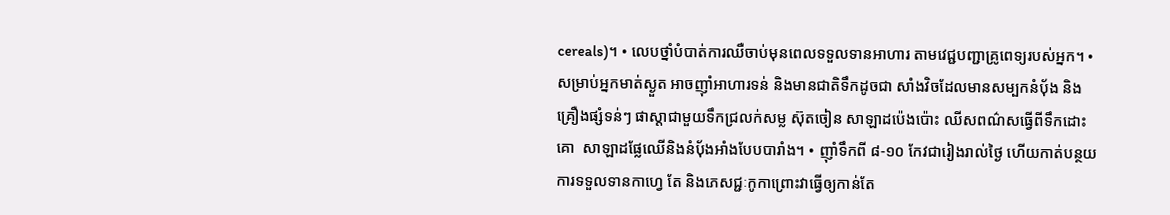cereals)។ • លេបថ្នាំបំបាត់ការឈឺចាប់មុនពេលទទួលទានអាហារ តាមវេជ្ជបញ្ជាគ្រូពេទ្យរបស់អ្នក។ • សម្រាប់អ្នកមាត់ស្ងួត អាចញ៉ាំអាហារទន់ និងមានជាតិទឹកដូចជា សាំងវិចដែលមានសម្បកនំបុ័ង និងគ្រឿងផ្សំទន់ៗ ផាស្តាជាមួយទឹកជ្រលក់សម្ល ស៊ុតចៀន សាឡាដប៉េងប៉ោះ ឈីសពណ៌សធ្វើពីទឹកដោះគោ  សាឡាដផ្លែឈើនិងនំបុ័ងអាំងបែបបារាំង។ • ញ៉ាំទឹកពី ៨-១០ កែវជារៀងរាល់ថ្ងៃ ហើយកាត់បន្ថយការទទួលទានកាហ្វេ តែ និងភេសជ្ជៈកូកាព្រោះវាធ្វើឲ្យកាន់តែ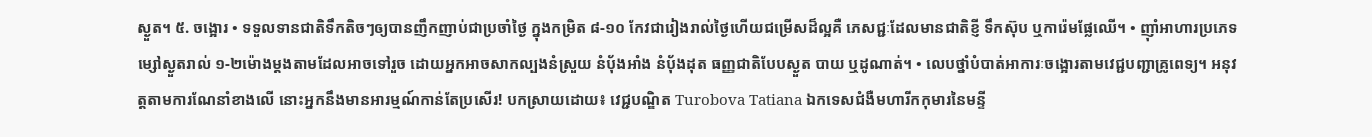ស្ងួត។ ៥. ចង្អោរ • ទទួលទានជាតិទឹកតិចៗឲ្យបានញឹកញាប់ជាប្រចាំថ្ងៃ ក្នុងកម្រិត ៨-១០ កែវជារៀងរាល់ថ្ងៃហើយជម្រើសដ៏ល្អគឺ ភេសជ្ជៈដែលមានជាតិខ្ញី ទឹកស៊ុប ឬការ៉េមផ្លែឈើ។ • ញ៉ាំអាហារប្រភេទម្សៅស្ងួតរាល់ ១-២ម៉ោងម្តងតាមដែលអាចទៅរួច ដោយអ្នកអាចសាកល្បងនំស្រួយ នំបុ័ងអាំង នំបុ័ងដុត ធញ្ញជាតិបែបស្ងួត បាយ ឬដូណាត់។ • លេបថ្នាំបំបាត់អាការៈចង្អោរតាមវេជ្ជបញ្ជាគ្រូពេទ្យ។ អនុវត្តតាមការណែនាំខាងលើ នោះអ្នកនឹងមានអារម្មណ៍កាន់តែប្រសើរ! បកស្រាយដោយ៖ វេជ្ជបណ្ឌិត Turobova Tatiana ឯកទេសជំងឺមហារីកកុមារនៃមន្ទី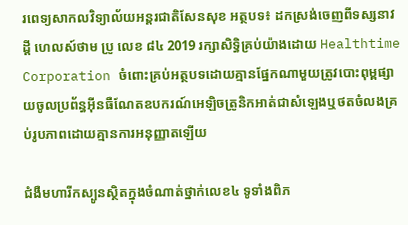រពេទ្យសាកលវិទ្យាល័យអន្តរជាតិសែនសុខ អត្ថបទ៖ ដកស្រង់ចេញពីទស្សនាវដ្ដី ហេលស៍ថាម ប្រូ លេខ ៨៤ 2019 រក្សាសិទ្ធិគ្រប់យ៉ាងដោយ Healthtime Corporation ចំពោះគ្រប់អត្ថបទដោយគ្មានផ្នែកណាមួយត្រូវបោះពុម្ពផ្សាយចូលប្រព័ន្ធអុីនធឺណែតឧបករណ៍អេឡិចត្រូនិកអាត់ជាសំឡេងឬថតចំលងគ្រប់រូបភាពដោយគ្មានការអនុញ្ញាតឡើយ

ជំងឺមហារីកស្បូនស្ថិតក្នុងចំណាត់ថ្នាក់លេខ៤ ទូទាំងពិភ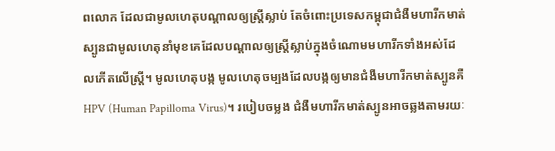ពលោក ដែលជាមូលហេតុបណ្តាលឲ្យស្រ្តីស្លាប់ តែចំពោះប្រទេសកម្ពុជាជំងឺមហារីកមាត់ស្បូនជាមូលហេតុនាំមុខគេដែលបណ្តាលឲ្យស្រ្តីស្លាប់ក្នុងចំណោមមហារីកទាំងអស់ដែលកើតលើស្រ្តី។ មូលហេតុបង្ក មូលហេតុចម្បងដែលបង្កឲ្យមានជំងឺមហារីកមាត់ស្បូនគឺ HPV (Human Papilloma Virus)។ របៀបចម្លង ជំងឺមហារីកមាត់ស្បូនអាចឆ្លងតាមរយៈ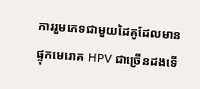ការរួមភេទជាមួយដៃគូដែលមានផ្ទុកមេរោគ HPV ជាច្រើនដងទើ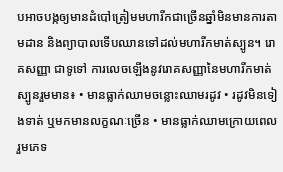បអាចបង្កឲ្យមានដំបៅត្រៀមមហារីកជាច្រើនឆ្នាំមិនមានការតាមដាន និងព្យាបាលទើបឈានទៅដល់មហារីកមាត់ស្បូន។ រោគសញ្ញា ជាទូទៅ ការលេចឡើងនូវរោគសញ្ញានៃមហារីកមាត់ស្បូនរួមមាន៖ • មានធ្លាក់ឈាមចន្លោះឈាមរដូវ • រដូវមិនទៀងទាត់ ឬមកមានលក្ខណៈច្រើន • មានធ្លាក់ឈាមក្រោយពេលរួមភេទ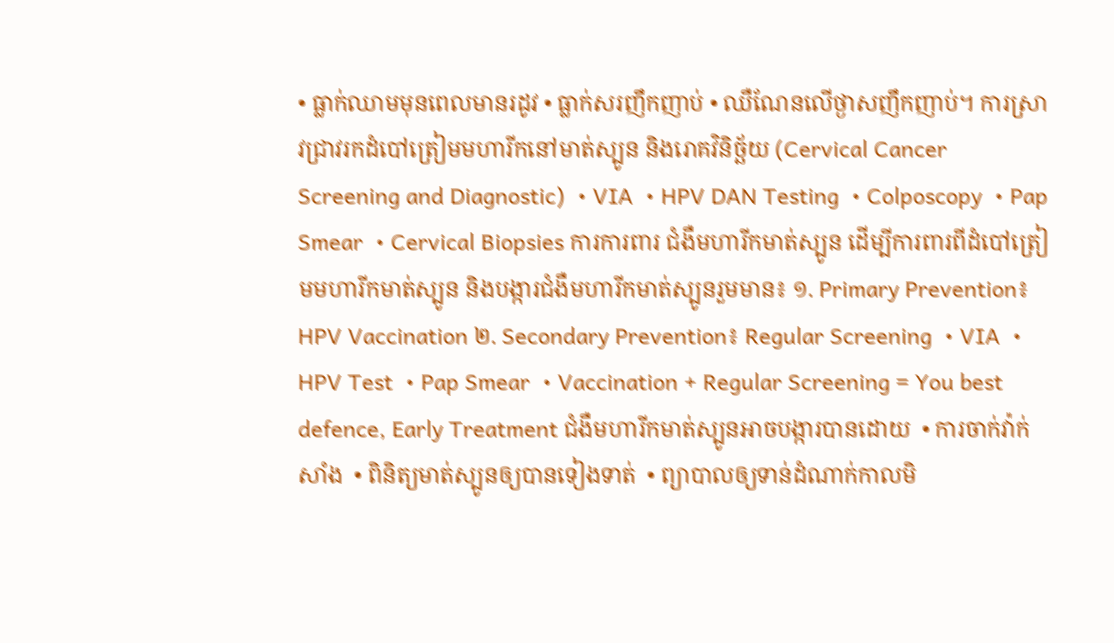• ធ្លាក់ឈាមមុនពេលមានរដូវ • ធ្លាក់សរញឹកញាប់ • ឈឺណែនលើថ្ងាសញឹកញាប់។ ការស្រាវជ្រាវរកដំបៅត្រៀមមហារីកនៅមាត់ស្បូន និងរោគវិនិច្ឆ័យ (Cervical Cancer Screening and Diagnostic)  • VIA  • HPV DAN Testing  • Colposcopy  • Pap Smear  • Cervical Biopsies ការការពារ ជំងឺមហារីកមាត់ស្បូន ដើម្បីការពារពីដំបៅត្រៀមមហារីកមាត់ស្បូន និងបង្ការជំងឺមហារីកមាត់ស្បូនរួមមាន៖ ១. Primary Prevention៖ HPV Vaccination ២. Secondary Prevention៖ Regular Screening  • VIA  • HPV Test  • Pap Smear  • Vaccination + Regular Screening = You best defence, Early Treatment ជំងឺមហារីកមាត់ស្បូនអាចបង្ការបានដោយ  • ការចាក់វ៉ាក់សាំង  • ពិនិត្យមាត់ស្បូនឲ្យបានទៀងទាត់  • ព្យាបាលឲ្យទាន់ដំណាក់កាលមិ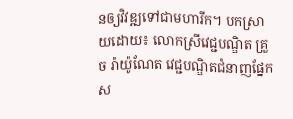នឲ្យវិវឌ្ឍទៅជាមហារីក។ បកស្រាយដោយ៖ លោកស្រីវេជ្ជបណ្ឌិត គ្រួច រ៉ាយ៉ូណែត វេជ្ជបណ្ឌិតជំនាញផ្នែកស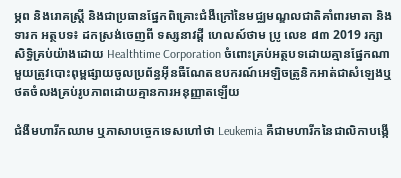ម្ភព និងរោគស្រ្តី និងជាប្រធានផ្នែកពិគ្រោះជំងឺក្រៅនៃមជ្ឈមណ្ឌលជាតិគាំពារមាតា និងទារក អត្ថបទ៖ ដកស្រង់ចេញពី ទស្សនាវដ្ដី ហេលស៍ថាម ប្រូ លេខ ៨៣ 2019 រក្សាសិទ្ធិគ្រប់យ៉ាងដោយ Healthtime Corporation ចំពោះគ្រប់អត្ថបទដោយគ្មានផ្នែកណាមួយត្រូវបោះពុម្ពផ្សាយចូលប្រព័ន្ធអុីនធឺណែតឧបករណ៍អេឡិចត្រូនិកអាត់ជាសំឡេងឬថតចំលងគ្រប់រូបភាពដោយគ្មានការអនុញ្ញាតឡើយ

ជំងឺមហារីកឈាម ឬភាសាបច្ចេកទេសហៅថា Leukemia គឺជាមហារីកនៃជាលិកាបង្កើ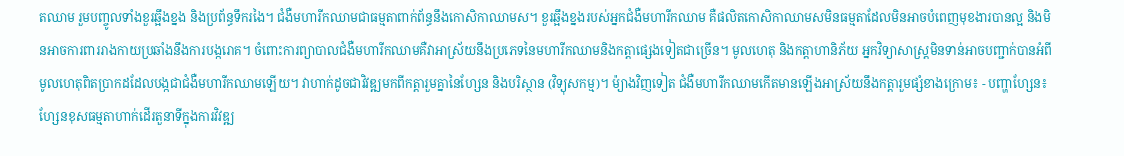តឈាម រួមបញ្ចូលទាំងខួរឆ្អឹងខ្នង និងប្រព័ន្ធទឹករងៃ។ ជំងឺមហារីកឈាមជាធម្មតាពាក់ព័ន្ធនឹងកោសិកាឈាមស។ ខួរឆ្អឹងខ្នងរបស់អ្នកជំងឺមហារីកឈាម គឺផលិតកោសិកាឈាមសមិនធម្មតាដែលមិនអាចបំពេញមុខងារបានល្អ និងមិនអាចការពាររាងកាយប្រឆាំងនឹងការបង្ករោគ។ ចំពោះការព្យាបាលជំងឺមហារីកឈាមគឺវាអាស្រ័យនឹងប្រភេទនៃមហារីកឈាមនិងកត្តាផ្សេងទៀតជាច្រើន។ មូលហេតុ និងកត្តាហានិភ័យ អ្នកវិទ្យាសាស្ត្រមិនទាន់អាចបញ្ជាក់បានអំពីមូលហេតុពិតប្រាកដដែលបង្កជាជំងឺមហារីកឈាមឡើយ។ វាហាក់ដូចជាវិវឌ្ឍមកពីកត្តារួមគ្នានៃហ្សែន និងបរិស្ថាន (វិទ្យុសកម្ម)។ ម៉្យាងវិញទៀត ជំងឺមហារីកឈាមកើតមានឡើងអាស្រ័យនឹងកត្តារួមផ្សំខាងក្រោម៖ - បញ្ហាហ្សែន៖ ហ្សែនខុសធម្មតាហាក់ដើរតួនាទីក្នុងការវិវឌ្ឍ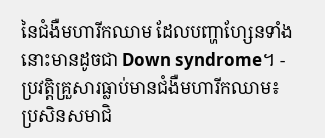នៃជំងឺមហារីកឈាម ដែលបញ្ហាហ្សែនទាំងនោះមានដូចជា Down syndrome។ - ប្រវត្តិគ្រួសារធ្លាប់មានជំងឺមហារីកឈាម៖ ប្រសិនសមាជិ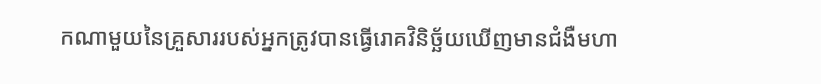កណាមួយនៃគ្រួសាររបស់អ្នកត្រូវបានធ្វើរោគវិនិច្ឆ័យឃើញមានជំងឺមហា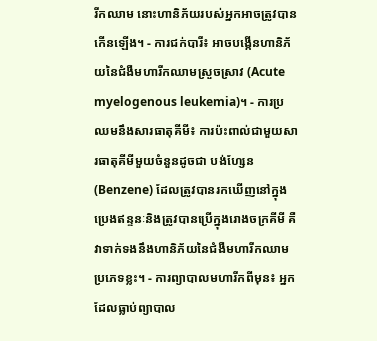រីកឈាម នោះហានិភ័យរបស់អ្នកអាចត្រូវបានកើនឡើង។ - ការជក់បារី៖ អាចបង្កើនហានិភ័យនៃជំងឺមហារីកឈាមស្រួចស្រាវ (Acute myelogenous leukemia)។ - ការប្រឈមនឹងសារធាតុគីមី៖ ការប៉ះពាល់ជាមួយសារធាតុគីមីមួយចំនួនដូចជា បង់ហ្សែន (Benzene) ដែលត្រូវបានរកឃើញនៅក្នុងប្រេងឥន្ទនៈនិងត្រូវបានប្រើក្នុងរោងចក្រគីមី គឺវាទាក់ទងនឹងហានិភ័យនៃជំងឺមហារីកឈាមប្រភេទខ្លះ។ - ការព្យាបាលមហារីកពីមុន៖ អ្នកដែលធ្លាប់ព្យាបាល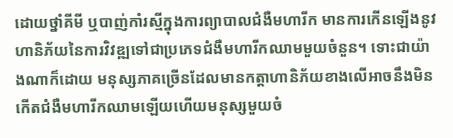ដោយថ្នាំគីមី ឬបាញ់កាំរស្មីក្នុងការព្យាបាលជំងឺមហារីក មានការកើនឡើងនូវហានិភ័យនៃការវិវឌ្ឍទៅជាប្រភេទជំងឺមហារីកឈាមមួយចំនួន។ ទោះជាយ៉ាងណាក៏ដោយ មនុស្សភាគច្រើនដែលមានកត្តាហានិភ័យខាងលើអាចនឹងមិនកើតជំងឺមហារីកឈាមឡើយហើយមនុស្សមួយចំ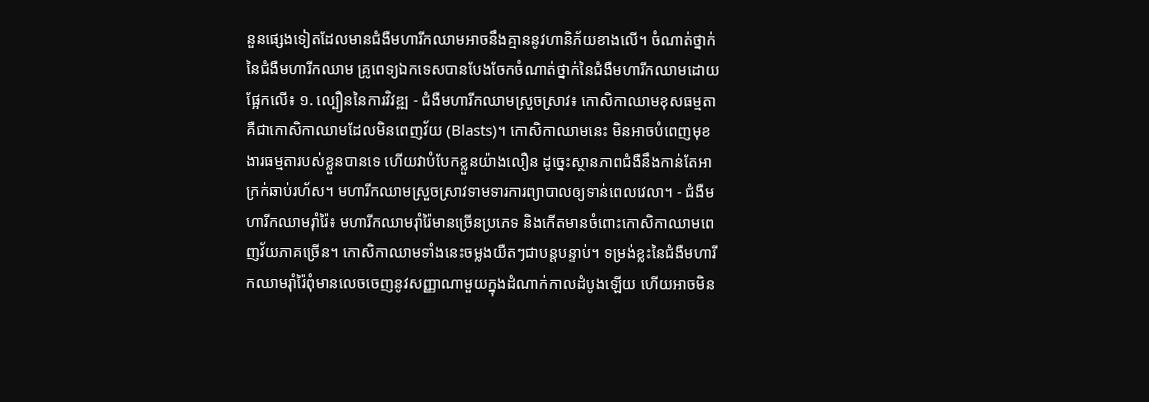នួនផ្សេងទៀតដែលមានជំងឺមហារីកឈាមអាចនឹងគ្មាននូវហានិភ័យខាងលើ។ ចំណាត់ថ្នាក់នៃជំងឺមហារីកឈាម គ្រូពេទ្យឯកទេសបានបែងចែកចំណាត់ថ្នាក់នៃជំងឺមហារីកឈាមដោយផ្អែកលើ៖ ១. ល្បឿននៃការវិវឌ្ឍ - ជំងឺមហារីកឈាមស្រួចស្រាវ៖ កោសិកាឈាមខុសធម្មតាគឺជាកោសិកាឈាមដែលមិនពេញវ័យ (Blasts)។ កោសិកាឈាមនេះ មិនអាចបំពេញមុខងារធម្មតារបស់ខ្លួនបានទេ ហើយវាបំបែកខ្លួនយ៉ាងលឿន ដូច្នេះស្ថានភាពជំងឺនឹងកាន់តែអាក្រក់ឆាប់រហ័ស។ មហារីកឈាមស្រួចស្រាវទាមទារការព្យាបាលឲ្យទាន់ពេលវេលា។ - ជំងឺមហារីកឈាមរ៉ាំរ៉ៃ៖ មហារីកឈាមរ៉ាំរ៉ៃមានច្រើនប្រភេទ និងកើតមានចំពោះកោសិកាឈាមពេញវ័យភាគច្រើន។ កោសិកាឈាមទាំងនេះចម្លងយឺតៗជាបន្តបន្ទាប់។ ទម្រង់ខ្លះនៃជំងឺមហារីកឈាមរ៉ាំរ៉ៃពុំមានលេចចេញនូវសញ្ញាណាមួយក្នុងដំណាក់កាលដំបូងឡើយ ហើយអាចមិន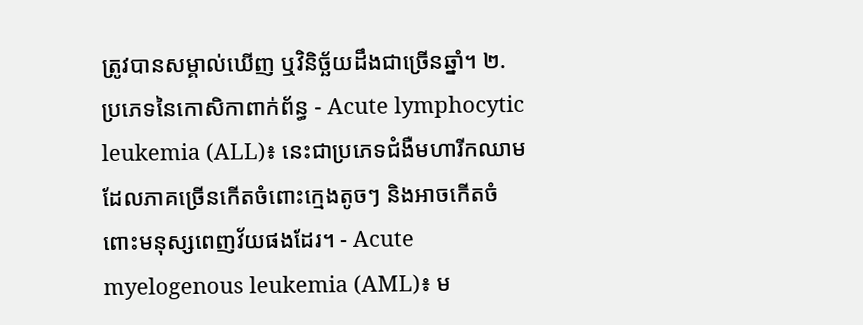ត្រូវបានសម្គាល់ឃើញ ឬវិនិច្ឆ័យដឹងជាច្រើនឆ្នាំ។ ២. ប្រភេទនៃកោសិកាពាក់ព័ន្ធ - Acute lymphocytic leukemia (ALL)៖ នេះជាប្រភេទជំងឺមហារីកឈាមដែលភាគច្រើនកើតចំពោះក្មេងតូចៗ និងអាចកើតចំពោះមនុស្សពេញវ័យផងដែរ។ - Acute myelogenous leukemia (AML)៖ ម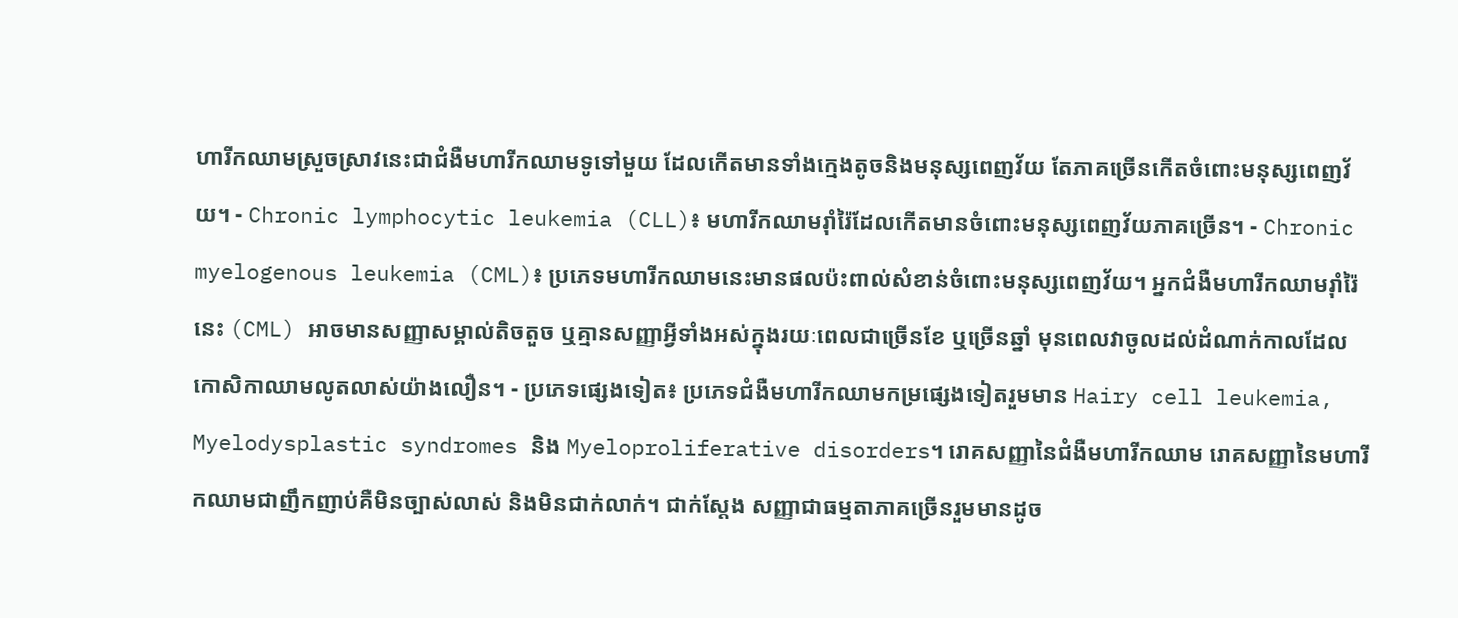ហារីកឈាមស្រួចស្រាវនេះជាជំងឺមហារីកឈាមទូទៅមួយ ដែលកើតមានទាំងក្មេងតូចនិងមនុស្សពេញវ័យ តែភាគច្រើនកើតចំពោះមនុស្សពេញវ័យ។ - Chronic lymphocytic leukemia (CLL)៖ មហារីកឈាមរ៉ាំរ៉ៃដែលកើតមានចំពោះមនុស្សពេញវ័យភាគច្រើន។ - Chronic myelogenous leukemia (CML)៖ ប្រភេទមហារីកឈាមនេះមានផលប៉ះពាល់សំខាន់ចំពោះមនុស្សពេញវ័យ។ អ្នកជំងឺមហារីកឈាមរ៉ាំរ៉ៃនេះ (CML) អាចមានសញ្ញាសម្គាល់តិចតួច ឬគ្មានសញ្ញាអ្វីទាំងអស់ក្នុងរយៈពេលជាច្រើនខែ ឬច្រើនឆ្នាំ មុនពេលវាចូលដល់ដំណាក់កាលដែលកោសិកាឈាមលូតលាស់យ៉ាងលឿន។ - ប្រភេទផ្សេងទៀត៖ ប្រភេទជំងឺមហារីកឈាមកម្រផ្សេងទៀតរួមមាន Hairy cell leukemia, Myelodysplastic syndromes និង Myeloproliferative disorders។ រោគសញ្ញានៃជំងឺមហារីកឈាម រោគសញ្ញានៃមហារីកឈាមជាញឹកញាប់គឺមិនច្បាស់លាស់ និងមិនជាក់លាក់។ ជាក់ស្តែង សញ្ញាជាធម្មតាភាគច្រើនរួមមានដូច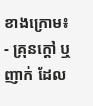ខាងក្រោម៖ - គ្រុនក្តៅ ឬញាក់ ដែល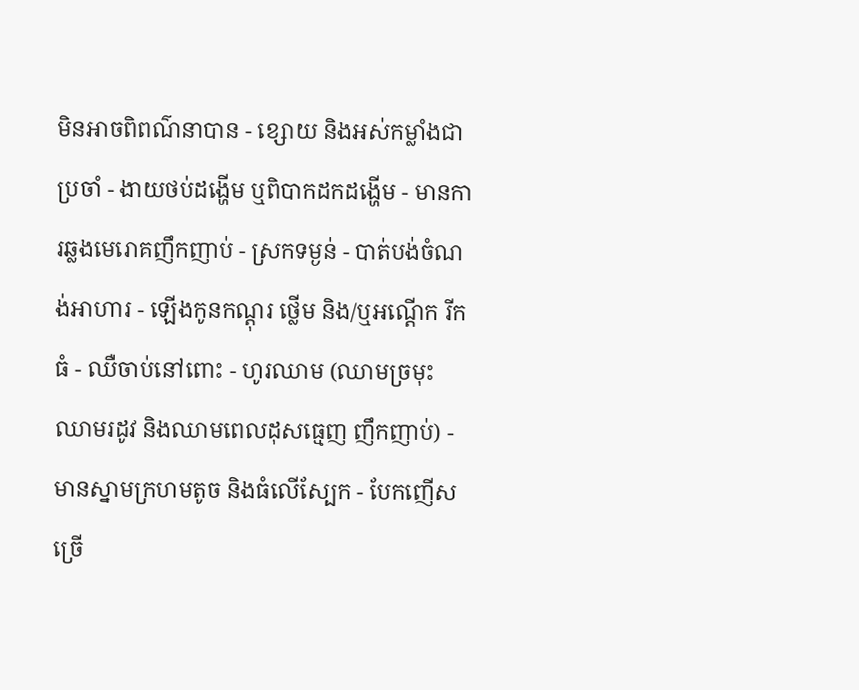មិនអាចពិពណ៌នាបាន - ខ្សោយ និងអស់កម្លាំងជាប្រចាំ - ងាយថប់ដង្ហើម ឬពិបាកដកដង្ហើម - មានការឆ្លងមេរោគញឹកញាប់ - ស្រកទម្ងន់ - បាត់បង់ចំណង់អាហារ - ឡើងកូនកណ្តុរ ថ្លើម និង/ឬអណ្តើក រីកធំ - ឈឺចាប់នៅពោះ - ហូរឈាម (ឈាមច្រមុះ ឈាមរដូវ និងឈាមពេលដុសធ្មេញ ញឹកញាប់) - មានស្នាមក្រហមតូច និងធំលើស្បែក - បែកញើសច្រើ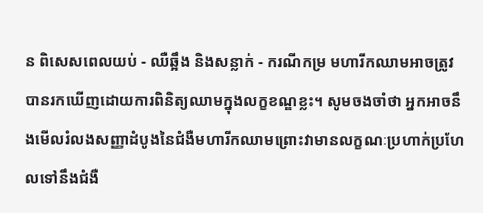ន ពិសេសពេលយប់ - ឈឺឆ្អឹង និងសន្លាក់ - ករណីកម្រ មហារីកឈាមអាចត្រូវបានរកឃើញដោយការពិនិត្យឈាមក្នុងលក្ខខណ្ឌខ្លះ។ សូមចងចាំថា អ្នកអាចនឹងមើលរំលងសញ្ញាដំបូងនៃជំងឺមហារីកឈាមព្រោះវាមានលក្ខណៈប្រហាក់ប្រហែលទៅនឹងជំងឺ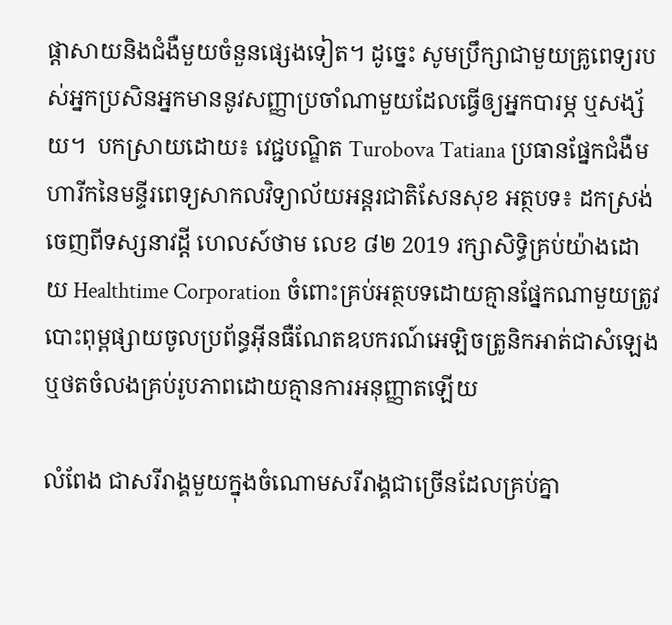ផ្តាសាយនិងជំងឺមួយចំនួនផ្សេងទៀត។ ដូច្នេះ សូមប្រឹក្សាជាមួយគ្រូពេទ្យរបស់អ្នកប្រសិនអ្នកមាននូវសញ្ញាប្រចាំណាមួយដែលធ្វើឲ្យអ្នកបារម្ភ ឬសង្ស័យ។  បកស្រាយដោយ៖ វេជ្ជបណ្ឌិត Turobova Tatiana ប្រធានផ្នែកជំងឺមហារីកនៃមន្ទីរពេទ្យសាកលវិទ្យាល័យអន្តរជាតិសែនសុខ អត្ថបទ៖ ដកស្រង់ចេញពីទស្សនាវដ្ដី ហេលស៍ថាម លេខ ៨២ 2019 រក្សាសិទ្ធិគ្រប់យ៉ាងដោយ Healthtime Corporation ចំពោះគ្រប់អត្ថបទដោយគ្មានផ្នែកណាមួយត្រូវបោះពុម្ពផ្សាយចូលប្រព័ន្ធអុីនធឺណែតឧបករណ៍អេឡិចត្រូនិកអាត់ជាសំឡេងឬថតចំលងគ្រប់រូបភាពដោយគ្មានការអនុញ្ញាតឡើយ

លំពែង ជាសរីរាង្គមួយក្នុងចំណោមសរីរាង្គជាច្រើនដែលគ្រប់គ្នា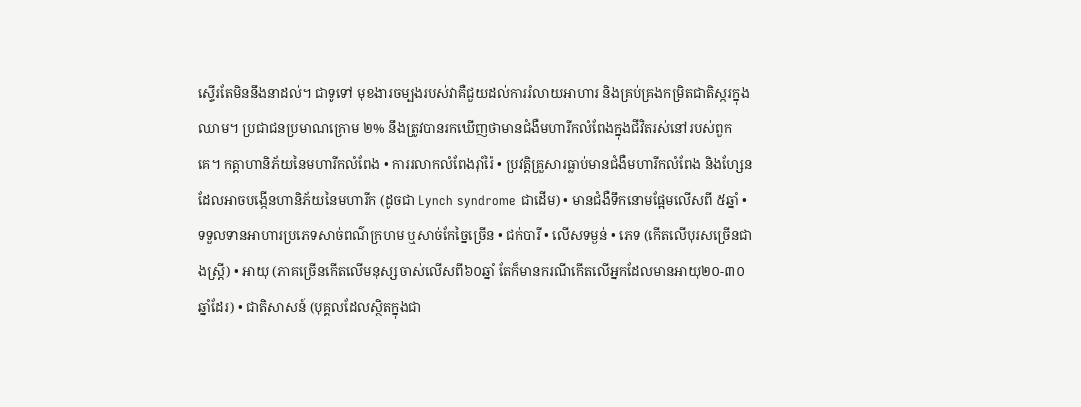ស្ទើរតែមិននឹងនាដល់។ ជាទូទៅ មុខងារចម្បងរបស់វាគឺជួយដល់ការរំលាយអាហារ និងគ្រប់គ្រងកម្រិតជាតិស្ករក្នុងឈាម។ ប្រជាជនប្រមាណក្រោម ២% នឹងត្រូវបានរកឃើញថាមានជំងឺមហារីកលំពែងក្នុងជីវិតរស់នៅរបស់ពួកគេ។ កត្តាហានិភ័យនៃមហារីកលំពែង • ការរលាកលំពែងរ៉ាំរ៉ៃ • ប្រវត្តិគ្រួសារធ្លាប់មានជំងឺមហារីកលំពែង និងហ្សែនដែលអាចបង្កើនហានិភ័យនៃមហារីក (ដូចជា Lynch syndrome ជាដើម) • មានជំងឺទឹកនោមផ្អែមលើសពី ៥ឆ្នាំ • ទទួលទានអាហារប្រភេទសាច់ពណ៌ក្រហម ឬសាច់កែច្នៃច្រើន • ជក់បារី • លើសទម្ងន់ • ភេទ (កើតលើបុរសច្រើនជាងស្ត្រី) • អាយុ (ភាគច្រើនកើតលើមនុស្សចាស់លើសពី៦០ឆ្នាំ តែក៏មានករណីកើតលើអ្នកដែលមានអាយុ២០-៣០ឆ្នាំដែរ) • ជាតិសាសន៍ (បុគ្គលដែលស្ថិតក្នុងជា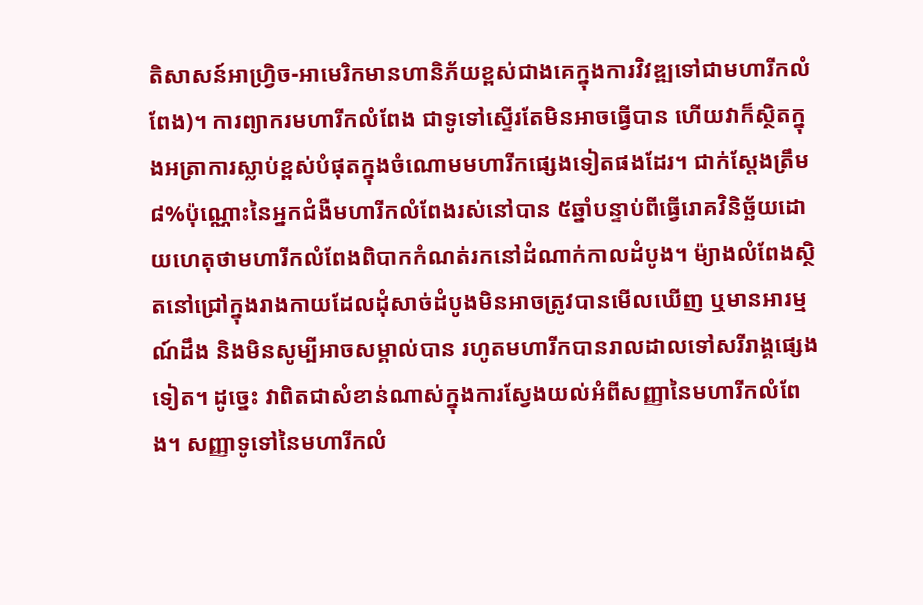តិសាសន៍អាហ្វ្រិច-អាមេរិកមានហានិភ័យខ្ពស់ជាងគេក្នុងការវិវឌ្ឍទៅជាមហារីកលំពែង)។ ការព្យាករមហារីកលំពែង ជាទូទៅស្ទើរតែមិនអាចធ្វើបាន ហើយវាក៏ស្ថិតក្នុងអត្រាការស្លាប់ខ្ពស់បំផុតក្នុងចំណោមមហារីកផ្សេងទៀតផងដែរ។ ជាក់ស្តែងត្រឹម ៨%ប៉ុណ្ណោះនៃអ្នកជំងឺមហារីកលំពែងរស់នៅបាន ៥ឆ្នាំបន្ទាប់ពីធ្វើរោគវិនិច្ឆ័យដោយហេតុថាមហារីកលំពែងពិបាកកំណត់រកនៅដំណាក់កាលដំបូង។ ម៉្យាងលំពែងស្ថិតនៅជ្រៅក្នុងរាងកាយដែលដុំសាច់ដំបូងមិនអាចត្រូវបានមើលឃើញ ឬមានអារម្មណ៍ដឹង និងមិនសូម្បីអាចសម្គាល់បាន រហូតមហារីកបានរាលដាលទៅសរីរាង្គផ្សេងទៀត។ ដូច្នេះ វាពិតជាសំខាន់ណាស់ក្នុងការស្វែងយល់អំពីសញ្ញានៃមហារីកលំពែង។ សញ្ញាទូទៅនៃមហារីកលំ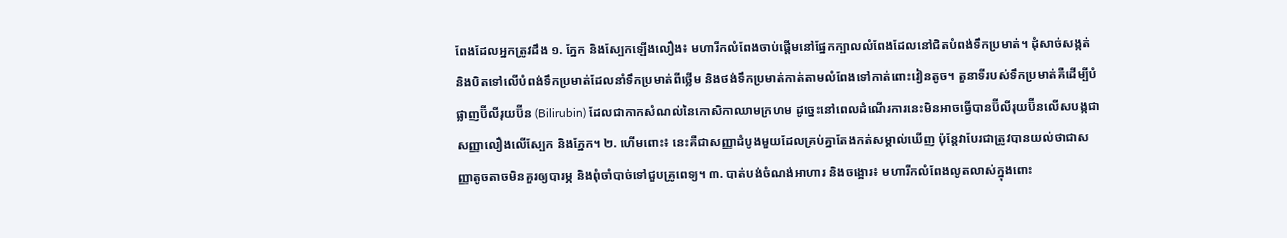ពែងដែលអ្នកត្រូវដឹង ១. ភ្នែក និងស្បែកឡើងលឿង៖ មហារីកលំពែងចាប់ផ្តើមនៅផ្នែកក្បាលលំពែងដែលនៅជិតបំពង់ទឹកប្រមាត់។ ដុំសាច់សង្កត់ និងបិតទៅលើបំពង់ទឹកប្រមាត់ដែលនាំទឹកប្រមាត់ពីថ្លើម និងថង់ទឹកប្រមាត់កាត់តាមលំពែងទៅកាត់ពោះវៀនតូច។ តួនាទីរបស់ទឹកប្រមាត់គឺដើម្បីបំផ្លាញប៊ីលីរុយប៊ីន (Bilirubin) ដែលជាកាកសំណល់នៃកោសិកាឈាមក្រហម ដូច្នេះនៅពេលដំណើរការនេះមិនអាចធ្វើបានប៊ីលីរុយប៊ីនលើសបង្កជាសញ្ញាលឿងលើស្បែក និងភ្នែក។ ២. ហើមពោះ៖ នេះគឺជាសញ្ញាដំបូងមួយដែលគ្រប់គ្នាតែងកត់សម្គាល់ឃើញ ប៉ុន្តែវាបែរជាត្រូវបានយល់ថាជាសញ្ញាតូចតាចមិនគួរឲ្យបារម្ភ និងពុំចាំបាច់ទៅជួបគ្រូពេទ្យ។ ៣. បាត់បង់ចំណង់អាហារ និងចង្អោរ៖ មហារីកលំពែងលូតលាស់ក្នុងពោះ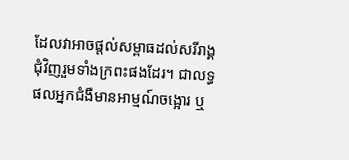ដែលវាអាចផ្តល់សម្ពាធដល់សរីរាង្គជុំវិញរួមទាំងក្រពះផងដែរ។ ជាលទ្ធផលអ្នកជំងឺមានអាម្មណ៍ចង្អោរ ឬ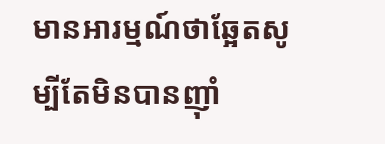មានអារម្មណ៍ថាឆ្អែតសូម្បីតែមិនបានញ៉ាំ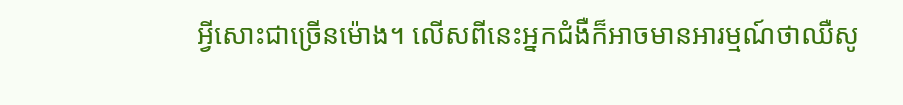អ្វីសោះជាច្រើនម៉ោង។ លើសពីនេះអ្នកជំងឺក៏អាចមានអារម្មណ៍ថាឈឺសូ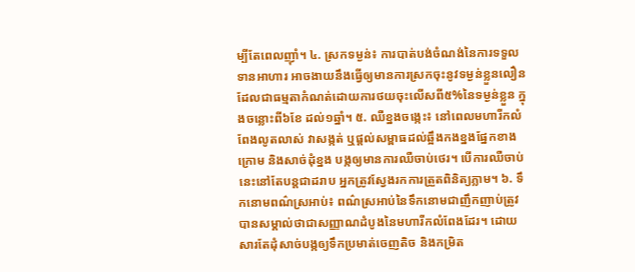ម្បីតែពេលញ៉ាំ។ ៤. ស្រកទម្ងន់៖ ការបាត់បង់ចំណង់នៃការទទួលទានអាហារ អាចងាយនឹងធ្វើឲ្យមានការស្រកចុះនូវទម្ងន់ខ្លួនលឿន ដែលជាធម្មតាកំណត់ដោយការថយចុះលើសពី៥%នៃទម្ងន់ខ្លួន ក្នុងចន្លោះពី៦ខែ ដល់១ឆ្នាំ។ ៥. ឈឺខ្នងចង្កេះ៖ នៅពេលមហារីកលំពែងលូតលាស់ វាសង្កត់ ឬផ្តល់សម្ពាធដល់ឆ្អឹងកងខ្នងផ្នែកខាងក្រោម និងសាច់ដុំខ្នង បង្កឲ្យមានការឈឺចាប់ថេរ។ បើការឈឺចាប់នេះនៅតែបន្តជាដរាប អ្នកត្រូវស្វែងរកការត្រួតពិនិត្យភ្លាម។ ៦. ទឹកនោមពណ៌ស្រអាប់៖ ពណ៌ស្រអាប់នៃទឹកនោមជាញឹកញាប់ត្រូវបានសម្គាល់ថាជាសញ្ញាណដំបូងនៃមហារីកលំពែងដែរ។ ដោយសារតែដុំសាច់បង្កឲ្យទឹកប្រមាត់ចេញតិច និងកម្រិត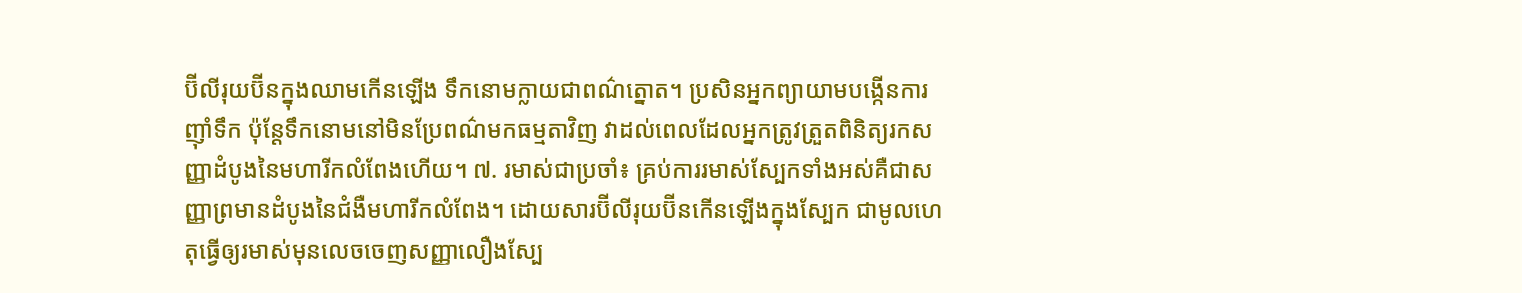ប៊ីលីរុយប៊ីនក្នុងឈាមកើនឡើង ទឹកនោមក្លាយជាពណ៌ត្នោត។ ប្រសិនអ្នកព្យាយាមបង្កើនការញ៉ាំទឹក ប៉ុន្តែទឹកនោមនៅមិនប្រែពណ៌មកធម្មតាវិញ វាដល់ពេលដែលអ្នកត្រូវត្រួតពិនិត្យរកសញ្ញាដំបូងនៃមហារីកលំពែងហើយ។ ៧. រមាស់ជាប្រចាំ៖ គ្រប់ការរមាស់ស្បែកទាំងអស់គឺជាសញ្ញាព្រមានដំបូងនៃជំងឺមហារីកលំពែង។ ដោយសារប៊ីលីរុយប៊ីនកើនឡើងក្នុងស្បែក ជាមូលហេតុធ្វើឲ្យរមាស់មុនលេចចេញសញ្ញាលឿងស្បែ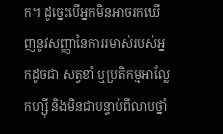ក។ ដូច្នេះបើអ្នកមិនអាចរកឃើញនូវសញ្ញានៃការរមាស់របស់អ្នកដូចជា សត្វខាំ ឬប្រតិកម្មអាល្លែកហ្ស៊ី និងមិនជាបន្ទាប់ពីលាបថ្នាំ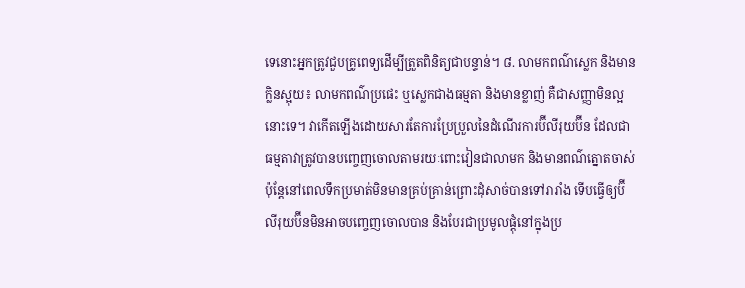ទេនោះអ្នកត្រូវជួបគ្រូពេទ្យដើម្បីត្រួតពិនិត្យជាបន្ទាន់។ ៨. លាមកពណ៌ស្លេក និងមានក្លិនស្អុយ៖ លាមកពណ៌ប្រផេះ ឬស្លេកជាងធម្មតា និងមានខ្លាញ់ គឺជាសញ្ញាមិនល្អនោះទេ។ វាកើតឡើងដោយសារតែការប្រែប្រួលនៃដំណើរការប៊ីលីរុយប៊ីន ដែលជាធម្មតាវាត្រូវបានបញ្ចេញចោលតាមរយៈពោះវៀនជាលាមក និងមានពណ៌ត្នោតចាស់ ប៉ុន្តែនៅពេលទឹកប្រមាត់មិនមានគ្រប់គ្រាន់ព្រោះដុំសាច់បានទៅរារាំង ទើបធ្វើឲ្យប៊ីលីរុយប៊ីនមិនអាចបញ្ចេញចោលបាន និងបែរជាប្រមូលផ្ដុំនៅក្នុងប្រ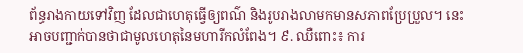ព័ន្ធរាងកាយទៅវិញ ដែលជាហេតុធ្វើឲ្យពណ៌ និងរូបរាងលាមកមានសភាពប្រែប្រួល។ នេះអាចបញ្ជាក់បានថាជាមូលហេតុនៃមហារីកលំពែង។ ៩. ឈឺពោះ៖ ការ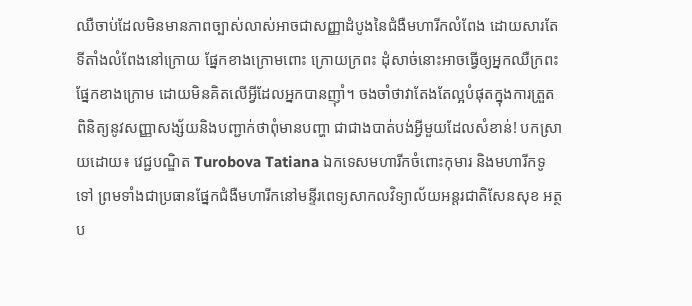ឈឺចាប់ដែលមិនមានភាពច្បាស់លាស់អាចជាសញ្ញាដំបូងនៃជំងឺមហារីកលំពែង ដោយសារតែទីតាំងលំពែងនៅក្រោយ ផ្នែកខាងក្រោមពោះ ក្រោយក្រពះ ដុំសាច់នោះអាចធ្វើឲ្យអ្នកឈឺក្រពះផ្នែកខាងក្រោម ដោយមិនគិតលើអ្វីដែលអ្នកបានញ៉ាំ។ ចងចាំថាវាតែងតែល្អបំផុតក្នុងការត្រួតពិនិត្យនូវសញ្ញាសង្ស័យនិងបញ្ជាក់ថាពុំមានបញ្ហា ជាជាងបាត់បង់អ្វីមួយដែលសំខាន់! បកស្រាយដោយ៖ វេជ្ជបណ្ឌិត Turobova Tatiana ឯកទេសមហារីកចំពោះកុមារ និងមហារីកទូទៅ ព្រមទាំងជាប្រធានផ្នែកជំងឺមហារីកនៅមន្ទីរពេទ្យសាកលវិទ្យាល័យអន្តរជាតិសែនសុខ អត្ថប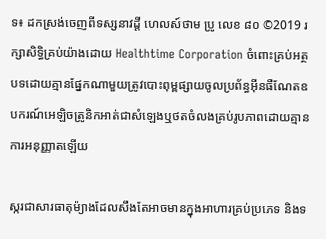ទ៖ ដកស្រង់ចេញពីទស្សនាវដ្ដី ហេលស៍ថាម ប្រូ លេខ ៨០ ©2019 រក្សាសិទ្ធិគ្រប់យ៉ាងដោយ Healthtime Corporation ចំពោះគ្រប់អត្ថបទដោយគ្មានផ្នែកណាមួយត្រូវបោះពុម្ពផ្សាយចូលប្រព័ន្ធអុីនធឺណែតឧបករណ៍អេឡិចត្រូនិកអាត់ជាសំឡេងឬថតចំលងគ្រប់រូបភាពដោយគ្មានការអនុញ្ញាតឡើយ

ស្ករជាសារធាតុម៉្យាងដែលសឹងតែអាចមានក្នុងអាហារគ្រប់ប្រភេទ និងទ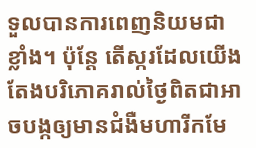ទួលបានការពេញនិយមជាខ្លាំង។ ប៉ុន្តែ តើស្ករដែលយើងតែងបរិភោគរាល់ថ្ងៃពិតជាអាចបង្កឲ្យមានជំងឺមហារីកមែ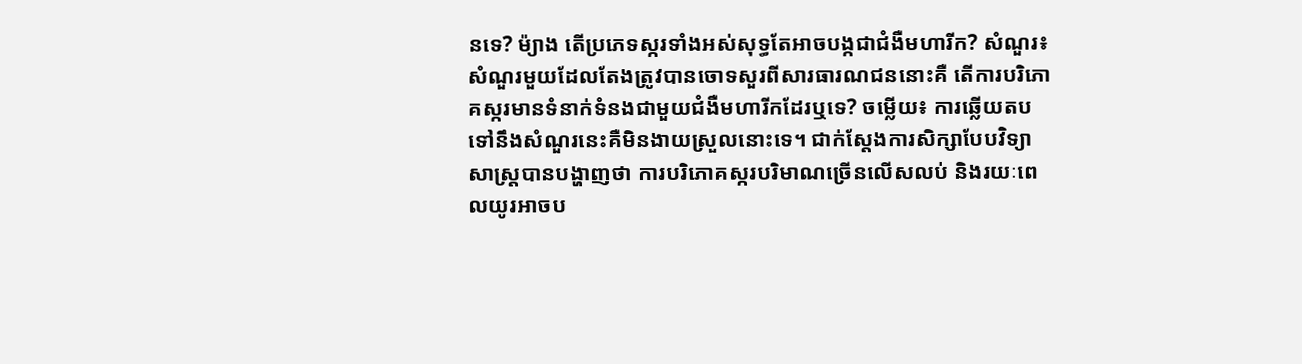នទេ? ម៉្យាង តើប្រភេទស្ករទាំងអស់សុទ្ធតែអាចបង្កជាជំងឺមហារីក? សំណួរ៖ សំណួរមួយដែលតែងត្រូវបានចោទសួរពីសារធារណជននោះគឺ តើការបរិភោគស្ករមានទំនាក់ទំនងជាមួយជំងឺមហារីកដែរឬទេ? ចម្លើយ៖ ការឆ្លើយតបទៅនឹងសំណួរនេះគឺមិនងាយស្រួលនោះទេ។ ជាក់ស្តែងការសិក្សាបែបវិទ្យាសាស្ត្របានបង្ហាញថា ការបរិភោគស្ករបរិមាណច្រើនលើសលប់ និងរយៈពេលយូរអាចប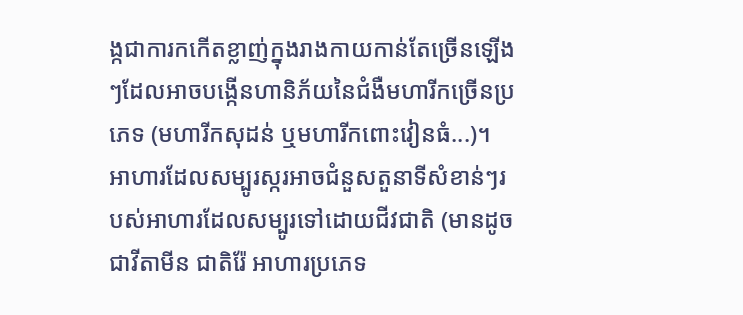ង្កជាការកកើតខ្លាញ់ក្នុងរាងកាយកាន់តែច្រើនឡើងៗដែលអាចបង្កើនហានិភ័យនៃជំងឺមហារីកច្រើនប្រភេទ (មហារីកសុដន់ ឬមហារីកពោះវៀនធំ...)។ អាហារដែលសម្បូរស្ករអាចជំនួសតួនាទីសំខាន់ៗរបស់អាហារដែលសម្បូរទៅដោយជីវជាតិ (មានដូចជាវីតាមីន ជាតិរ៉ែ អាហារប្រភេទ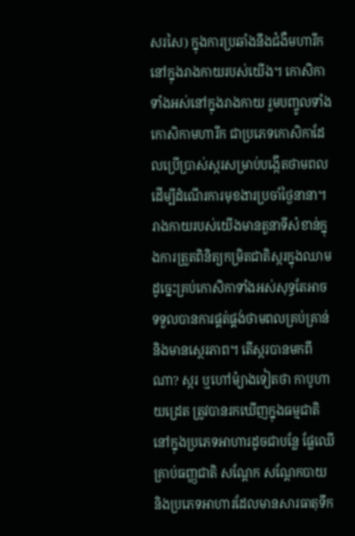សរសៃ) ក្នុងការប្រឆាំងនឹងជំងឺមហារីកនៅក្នុងរាងកាយរបស់យើង។ កោសិកាទាំងអស់នៅក្នុងរាងកាយ រួមបញ្ចូលទាំងកោសិកាមហារីក ជាប្រភេទកោសិកាដែលប្រើប្រាស់ស្ករសម្រាប់បង្កើតថាមពលដើម្បីដំណើរការមុខងារប្រចាំថ្ងៃនានា។ រាងកាយរបស់យើងមានតួនាទីសំខាន់ក្នុងការត្រួតពិនិត្យកម្រិតជាតិស្ករក្នុងឈាមដូច្នេះគ្រប់កោសិកាទាំងអស់សុទ្ធតែអាចទទួលបានការផ្គត់ផ្គង់ថាមពលគ្រប់គ្រាន់ និងមានស្ថេរភាព។ តើស្ករបានមកពីណា? ស្ករ ឬហៅម៉្យាងទៀតថា កាបូហាយដ្រេត ត្រូវបានរកឃើញក្នុងធម្មជាតិនៅក្នុងប្រភេទអាហារដូចជាបន្លែ ផ្លែឈើ គ្រាប់ធញ្ញជាតិ សណ្តែក សណ្តែកបាយ និងប្រភេទអាហារដែលមានសារធាតុទឹក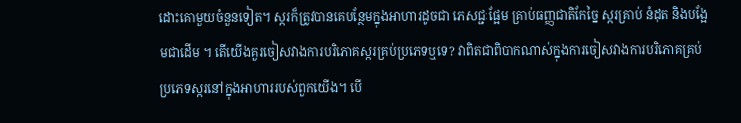ដោះគោមួយចំនួនទៀត។ ស្ករក៏ត្រូវបានគេបន្ថែមក្នុងអាហារដូចជា ភេសជ្ជៈផ្អែម គ្រាប់ធញ្ញជាតិកែច្នៃ ស្ករគ្រាប់ នំដុត និងបង្អែមជាដើម ។ តើយើងគួរចៀសវាងការបរិភោគស្ករគ្រប់ប្រភេទឬទេ? វាពិតជាពិបាកណាស់ក្នុងការចៀសវាងការបរិភោគគ្រប់ប្រភេទស្ករនៅក្នុងអាហាររបស់ពួកយើង។ បើ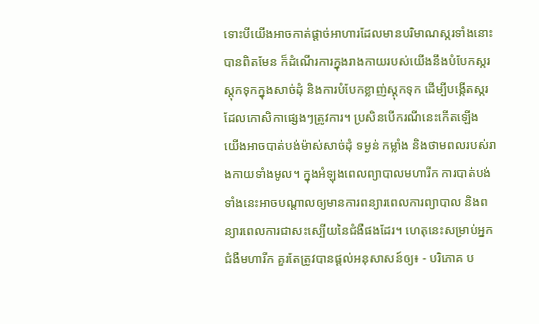ទោះបីយើងអាចកាត់ផ្តាច់អាហារដែលមានបរិមាណស្ករទាំងនោះបានពិតមែន ក៏ដំណើរការក្នុងរាងកាយរបស់យើងនឹងបំបែកស្ករស្តុកទុកក្នុងសាច់ដុំ និងការបំបែកខ្លាញ់ស្តុកទុក ដើម្បីបង្កើតស្ករ ដែលកោសិកាផ្សេងៗត្រូវការ។ ប្រសិនបើករណីនេះកើតឡើង យើងអាចបាត់បង់ម៉ាស់សាច់ដុំ ទម្ងន់ កម្លាំង និងថាមពលរបស់រាងកាយទាំងមូល។ ក្នុងអំឡុងពេលព្យាបាលមហារីក ការបាត់បង់ទាំងនេះអាចបណ្តាលឲ្យមានការពន្យារពេលការព្យាបាល និងពន្យារពេលការជាសះស្បើយនៃជំងឺផងដែរ។ ហេតុនេះសម្រាប់អ្នកជំងឺមហារីក គួរតែត្រូវបានផ្តល់អនុសាសន៍ឲ្យ៖ - បរិភោគ ប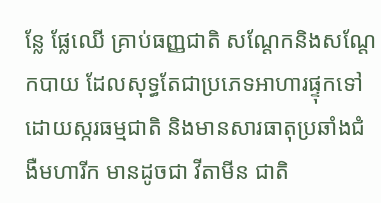ន្លែ ផ្លែឈើ គ្រាប់ធញ្ញជាតិ សណ្តែកនិងសណ្តែកបាយ ដែលសុទ្ធតែជាប្រភេទអាហារផ្ទុកទៅដោយស្ករធម្មជាតិ និងមានសារធាតុប្រឆាំងជំងឺមហារីក មានដូចជា វីតាមីន ជាតិ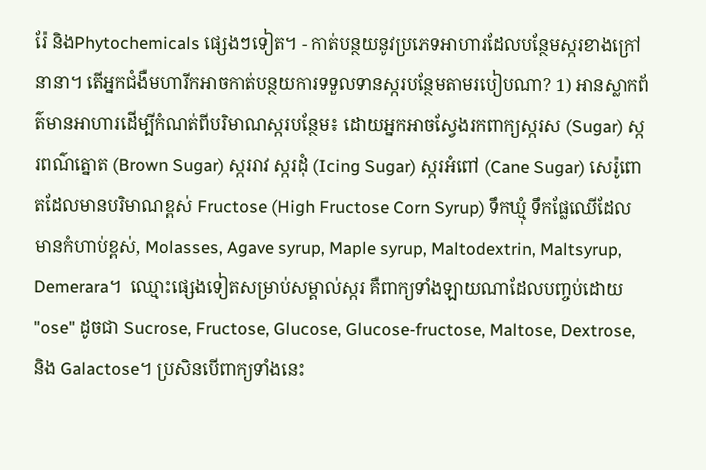រ៉ែ និងPhytochemicals ផ្សេងៗទៀត។ - កាត់បន្ថយនូវប្រភេទអាហារដែលបន្ថែមស្ករខាងក្រៅនានា។ តើអ្នកជំងឺមហារីកអាចកាត់បន្ថយការទទួលទានស្ករបន្ថែមតាមរបៀបណា? 1) អានស្លាកព័ត៌មានអាហារដើម្បីកំណត់ពីបរិមាណស្ករបន្ថែម៖ ដោយអ្នកអាចស្វែងរកពាក្យស្ករស (Sugar) ស្ករពណ៌ត្នោត (Brown Sugar) ស្កររាវ ស្ករដុំ (Icing Sugar) ស្ករអំពៅ (Cane Sugar) សេរ៉ូពោតដែលមានបរិមាណខ្ពស់ Fructose (High Fructose Corn Syrup) ទឹកឃ្មុំ ទឹកផ្លែឈើដែលមានកំហាប់ខ្ពស់, Molasses, Agave syrup, Maple syrup, Maltodextrin, Maltsyrup, Demerara។  ឈ្មោះផ្សេងទៀតសម្រាប់សម្គាល់ស្ករ គឺពាក្យទាំងឡាយណាដែលបញ្ចប់ដោយ "ose" ដូចជា Sucrose, Fructose, Glucose, Glucose-fructose, Maltose, Dextrose, និង Galactose។ ប្រសិនបើពាក្យទាំងនេះ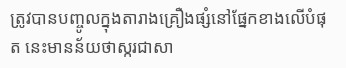ត្រូវបានបញ្ចូលក្នុងតារាងគ្រឿងផ្សំនៅផ្នែកខាងលើបំផុត នេះមានន័យថាស្ករជាសា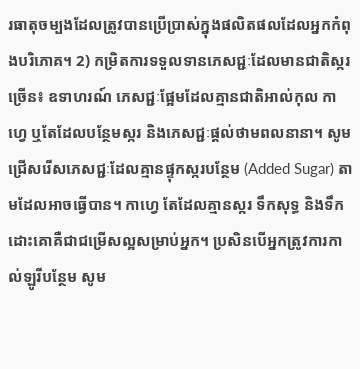រធាតុចម្បងដែលត្រូវបានប្រើប្រាស់ក្នុងផលិតផលដែលអ្នកកំពុងបរិភោគ។ 2) កម្រិតការទទួលទានភេសជ្ជៈដែលមានជាតិស្ករច្រើន៖ ឧទាហរណ៍ ភេសជ្ជៈផ្អែមដែលគ្មានជាតិអាល់កុល កាហ្វេ ឬតែដែលបន្ថែមស្ករ និងភេសជ្ជៈផ្តល់ថាមពលនានា។ សូមជ្រើសរើសភេសជ្ជៈដែលគ្មានផ្ទុកស្ករបន្ថែម (Added Sugar) តាមដែលអាចធ្វើបាន។ កាហ្វេ តែដែលគ្មានស្ករ ទឹកសុទ្ធ និងទឹកដោះគោគឺជាជម្រើសល្អសម្រាប់អ្នក។ ប្រសិនបើអ្នកត្រូវការកាល់ឡូរីបន្ថែម សូម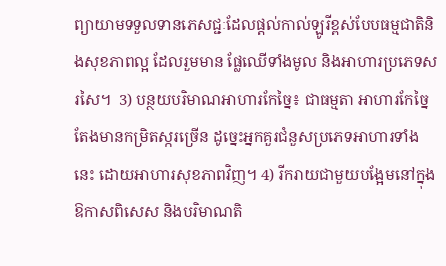ព្យាយាមទទួលទានភេសជ្ជៈដែលផ្តល់កាល់ឡូរីខ្ពស់បែបធម្មជាតិនិងសុខភាពល្អ ដែលរួមមាន ផ្លែឈើទាំងមូល និងអាហារប្រភេទសរសៃ។  3) បន្ថយបរិមាណអាហារកែច្នៃ៖ ជាធម្មតា អាហារកែច្នៃតែងមានកម្រិតស្ករច្រើន ដូច្នេះអ្នកគួរជំនួសប្រភេទអាហារទាំងនេះ ដោយអាហារសុខភាពវិញ។ 4) រីករាយជាមួយបង្អែមនៅក្នុងឱកាសពិសេស និងបរិមាណតិ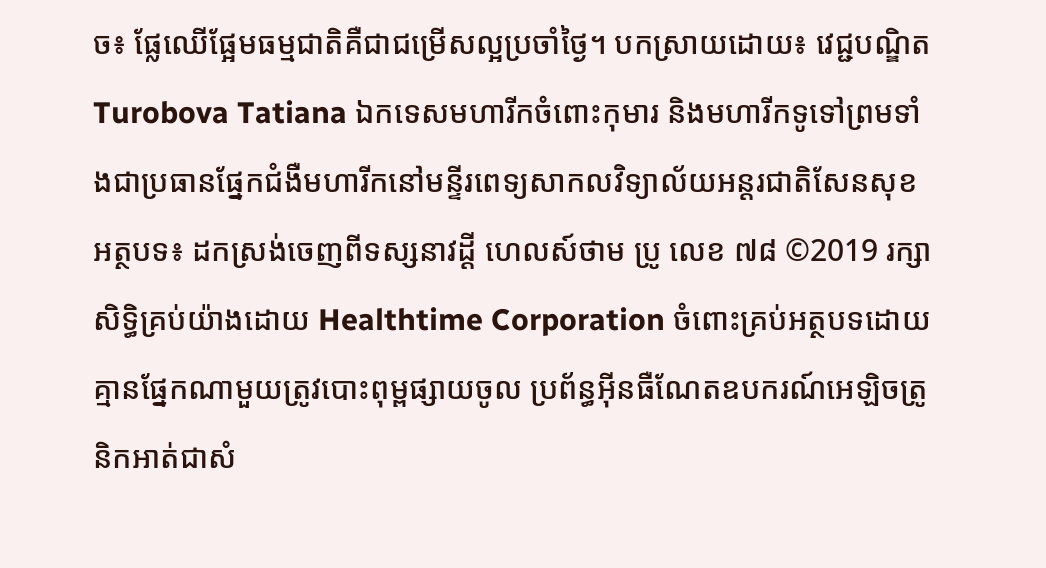ច៖ ផ្លែឈើផ្អែមធម្មជាតិគឺជាជម្រើសល្អប្រចាំថ្ងៃ។ បកស្រាយដោយ៖ វេជ្ជបណ្ឌិត Turobova Tatiana ឯកទេសមហារីកចំពោះកុមារ និងមហារីកទូទៅព្រមទាំងជាប្រធានផ្នែកជំងឺមហារីកនៅមន្ទីរពេទ្យសាកលវិទ្យាល័យអន្តរជាតិសែនសុខ អត្ថបទ៖ ដកស្រង់ចេញពីទស្សនាវដ្ដី ហេលស៍ថាម ប្រូ លេខ ៧៨ ©2019 រក្សាសិទ្ធិគ្រប់យ៉ាងដោយ Healthtime Corporation ចំពោះគ្រប់អត្ថបទដោយគ្មានផ្នែកណាមួយត្រូវបោះពុម្ពផ្សាយចូល ប្រព័ន្ធអុីនធឺណែតឧបករណ៍អេឡិចត្រូនិកអាត់ជាសំ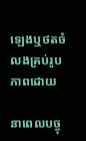ឡេងឬថតចំលងគ្រប់រូបភាពដោយ

នាពេលបច្ចុ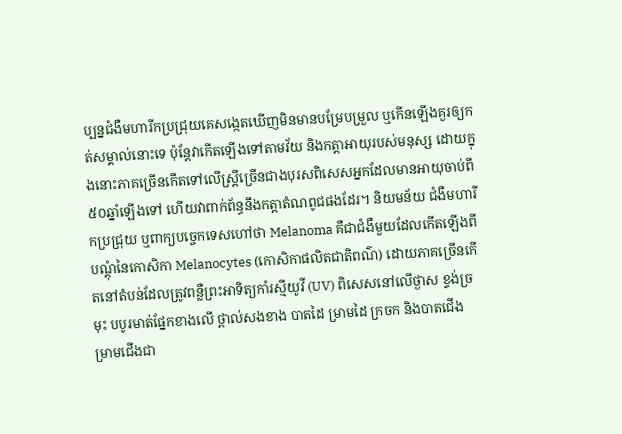ប្បន្នជំងឺមហារីកប្រជ្រុយគេសង្កេតឃើញមិនមានបម្រែបម្រួល ឬកើនឡើងគួរឲ្យកត់សម្គាល់នោះទេ ប៉ុន្តែវាកើតឡើងទៅតាមវ័យ និងកត្តាអាយុរបស់មនុស្ស ដោយក្នុងនោះភាគច្រើនកើតទៅលើស្រ្តីច្រើនជាងបុរសពិសេសអ្នកដែលមានអាយុចាប់ពី ៥០ឆ្នាំឡើងទៅ ហើយវាពាក់ព័ន្ធនឹងកត្តាតំណពូជផងដែរ។ និយមន័យ ជំងឺមហារីកប្រជ្រុយ ឬពាក្យបច្ចេកទេសហៅថា Melanoma គឺជាជំងឺមួយដែលកើតឡើងពីបណ្តុំនៃកោសិកា Melanocytes (កោសិកាផលិតជាតិពណ៌) ដោយភាគច្រើនកើតនៅតំបន់ដែលត្រូវពន្លឺព្រះអាទិត្យកាំរស្មីយូវី (UV) ពិសេសនៅលើថ្ងាស ខ្ទង់ច្រមុះ បបូរមាត់ផ្នែកខាងលើ ថ្ពាល់សងខាង បាតដៃ ម្រាមដៃ ក្រចក និងបាតជើង ម្រាមជើងជា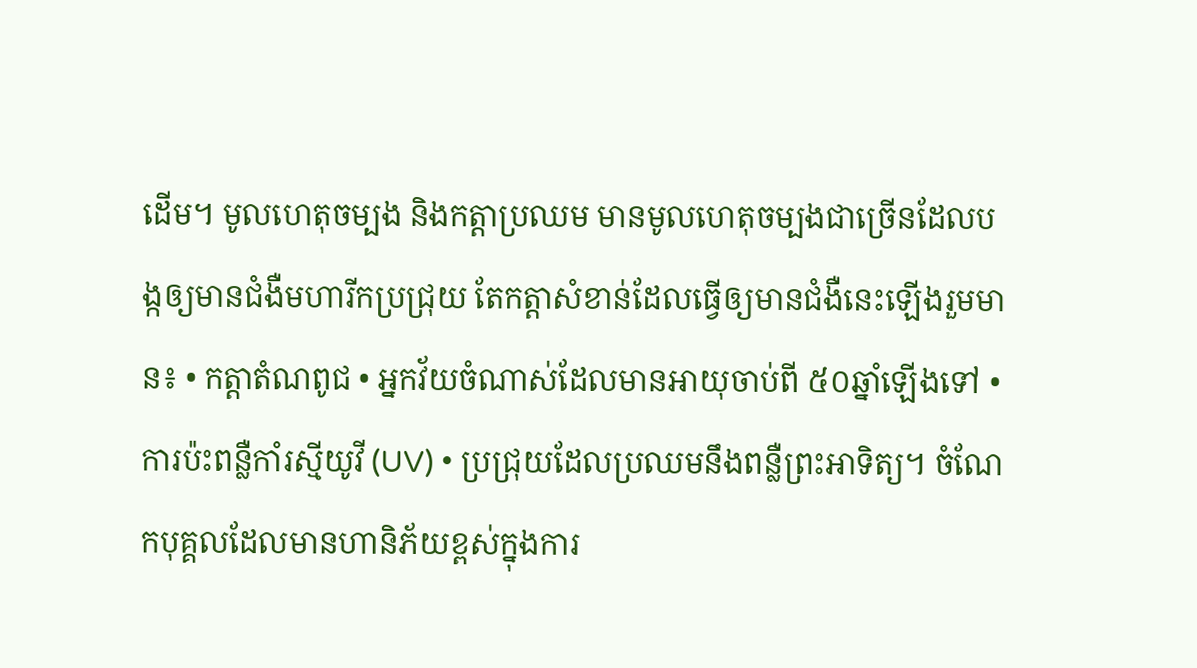ដើម។ មូលហេតុចម្បង និងកត្តាប្រឈម មានមូលហេតុចម្បងជាច្រើនដែលបង្កឲ្យមានជំងឺមហារីកប្រជ្រុយ តែកត្តាសំខាន់ដែលធ្វើឲ្យមានជំងឺនេះឡើងរួមមាន៖ • កត្តាតំណពូជ • អ្នកវ័យចំណាស់ដែលមានអាយុចាប់ពី ៥០ឆ្នាំឡើងទៅ • ការប៉ះពន្លឺកាំរស្មីយូវី (UV) • ប្រជ្រុយដែលប្រឈមនឹងពន្លឺព្រះអាទិត្យ។ ចំណែកបុគ្គលដែលមានហានិភ័យខ្ពស់ក្នុងការ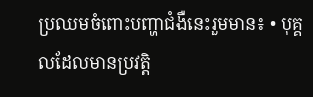ប្រឈមចំពោះបញ្ហាជំងឺនេះរួមមាន៖ • បុគ្គលដែលមានប្រវត្តិ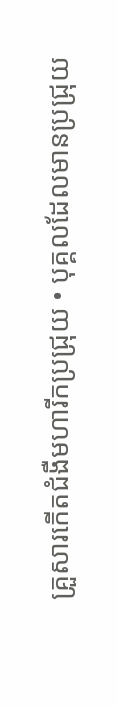គ្រួសារកើតជំងឺមហារីកប្រជ្រុយ • បុគ្គលដែលមានប្រជ្រុយ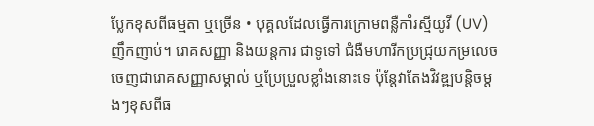ប្លែកខុសពីធម្មតា ឬច្រើន • បុគ្គលដែលធ្វើការក្រោមពន្លឺកាំរស្មីយូវី (UV)ញឹកញាប់។ រោគសញ្ញា និងយន្តការ ជាទូទៅ ជំងឺមហារីកប្រជ្រុយកម្រលេចចេញជារោគសញ្ញាសម្គាល់ ឬប្រែប្រួលខ្លាំងនោះទេ ប៉ុន្តែវាតែងវិវឌ្ឍបន្តិចម្តងៗខុសពីធ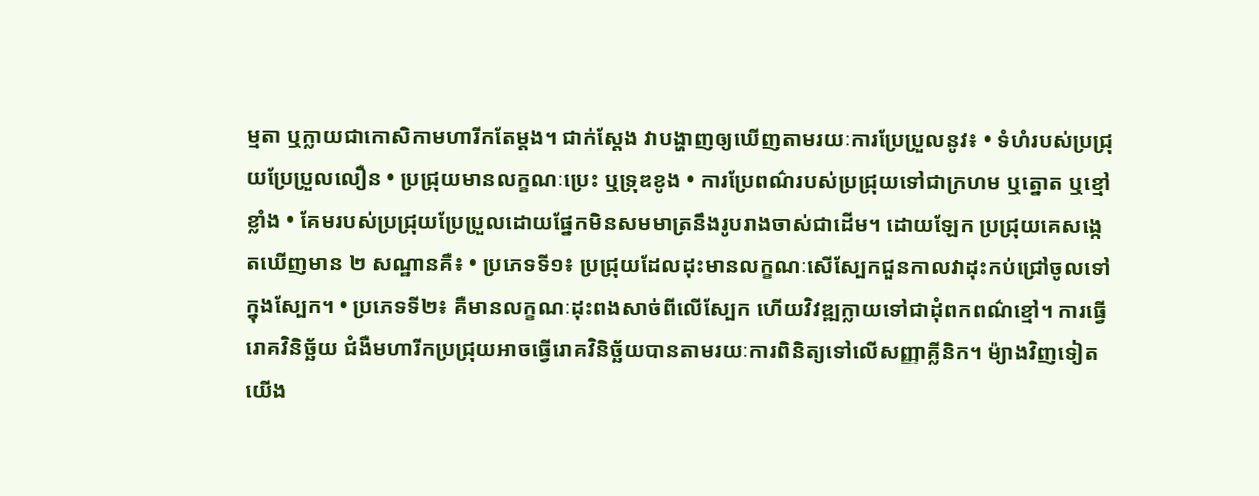ម្មតា ឬក្លាយជាកោសិកាមហារីកតែម្តង។ ជាក់ស្ដែង វាបង្ហាញឲ្យឃើញតាមរយៈការប្រែប្រួលនូវ៖ • ទំហំរបស់ប្រជ្រុយប្រែប្រួលលឿន • ប្រជ្រុយមានលក្ខណៈប្រេះ ឬទ្រុឌខូង • ការប្រែពណ៌របស់ប្រជ្រុយទៅជាក្រហម ឬត្នោត ឬខ្មៅខ្លាំង • គែមរបស់ប្រជ្រុយប្រែប្រួលដោយផ្នែកមិនសមមាត្រនឹងរូបរាងចាស់ជាដើម។ ដោយឡែក ប្រជ្រុយគេសង្កេតឃើញមាន ២ សណ្ឋានគឺ៖ • ប្រភេទទី១៖ ប្រជ្រុយដែលដុះមានលក្ខណៈសើស្បែកជួនកាលវាដុះកប់ជ្រៅចូលទៅក្នុងស្បែក។ • ប្រភេទទី២៖ គឺមានលក្ខណៈដុះពងសាច់ពីលើស្បែក ហើយវិវឌ្ឍក្លាយទៅជាដុំពកពណ៌ខ្មៅ។ ការធ្វើរោគវិនិច្ឆ័យ ជំងឺមហារីកប្រជ្រុយអាចធ្វើរោគវិនិច្ឆ័យបានតាមរយៈការពិនិត្យទៅលើសញ្ញាគ្លីនិក។ ម៉្យាងវិញទៀតយើង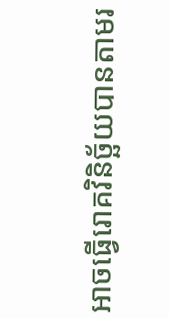អាចធ្វើរោគវិនិច្ឆ័យបានតាមរ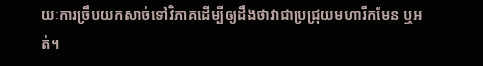យៈការច្រឹបយកសាច់ទៅវិភាគដើម្បីឲ្យដឹងថាវាជាប្រជ្រុយមហារីកមែន ឬអត់។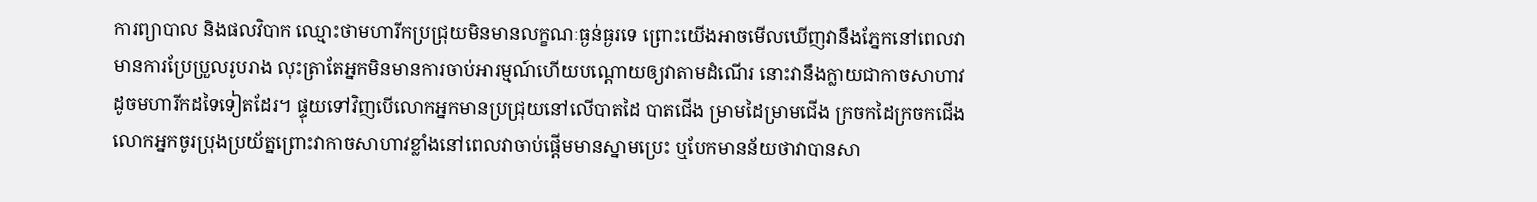ការព្យាបាល និងផលវិបាក ឈ្មោះថាមហារីកប្រជ្រុយមិនមានលក្ខណៈធ្ងន់ធ្ងរទេ ព្រោះយើងអាចមើលឃើញវានឹងភ្នែកនៅពេលវាមានការប្រែប្រួលរូបរាង លុះត្រាតែអ្នកមិនមានការចាប់អារម្មណ៍ហើយបណ្តោយឲ្យវាតាមដំណើរ នោះវានឹងក្លាយជាកាចសាហាវដូចមហារីកដទៃទៀតដែរ។ ផ្ទុយទៅវិញបើលោកអ្នកមានប្រជ្រុយនៅលើបាតដៃ បាតជើង ម្រាមដៃម្រាមជើង ក្រចកដៃក្រចកជើង លោកអ្នកចូរប្រុងប្រយ័ត្នព្រោះវាកាចសាហាវខ្លាំងនៅពេលវាចាប់ផ្តើមមានស្នាមប្រេះ ឬបែកមានន័យថាវាបានសា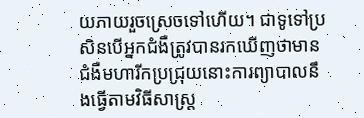យភាយរួចស្រេចទៅហើយ។ ជាទូទៅប្រសិនបើអ្នកជំងឺត្រូវបានរកឃើញថាមានជំងឺមហារីកប្រជ្រុយនោះការព្យាបាលនឹងធ្វើតាមវិធីសាស្រ្ត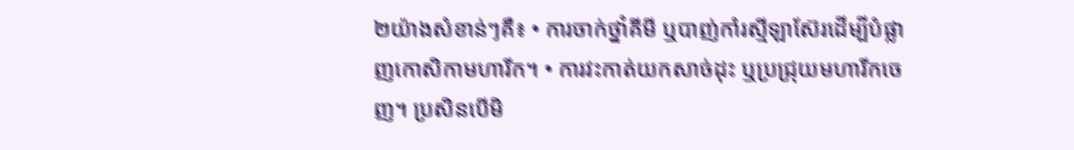២យ៉ាងសំខាន់ៗគឺ៖ • ការចាក់ថ្នាំគីមី ឬបាញ់កាំរស្មីឡាស៊ែរដើម្បីបំផ្លាញកោសិកាមហារីក។ • ការវះកាត់យកសាច់ដុះ ឬប្រជ្រុយមហារីកចេញ។ ប្រសិនបើមិ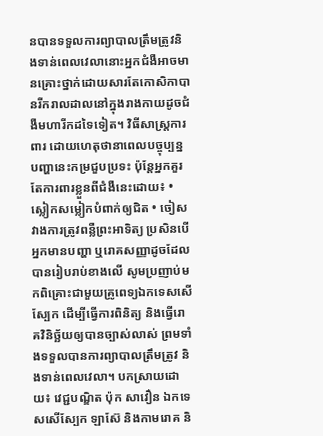នបានទទួលការព្យាបាលត្រឹមត្រូវនិងទាន់ពេលវេលានោះអ្នកជំងឺអាចមានគ្រោះថ្នាក់ដោយសារតែកោសិកាបានរីករាលដាលនៅក្នុងរាងកាយដូចជំងឺមហារីកដទៃទៀត។ វិធីសាស្រ្តការពារ ដោយហេតុថានាពេលបច្ចុប្បន្ន បញ្ហានេះកម្រជួបប្រទះ ប៉ុន្តែអ្នកគួរតែការពារខ្លួនពីជំងឺនេះដោយ៖ • ស្លៀកសម្លៀកបំពាក់ឲ្យជិត • ចៀសវាងការត្រូវពន្លឺព្រះអាទិត្យ ប្រសិនបើអ្នកមានបញ្ហា ឬរោគសញ្ញាដូចដែលបានរៀបរាប់ខាងលើ សូមប្រញាប់មកពិគ្រោះជាមួយគ្រូពេទ្យឯកទេសសើស្បែក ដើម្បីធ្វើការពិនិត្យ និងធ្វើរោគវិនិច្ឆ័យឲ្យបានច្បាស់លាស់ ព្រមទាំងទទួលបានការព្យាបាលត្រឹមត្រូវ និងទាន់ពេលវេលា។ បកស្រាយដោយ៖ វេជ្ជបណ្ឌិត ប៉ុក សាវឿន ឯកទេសសើស្បែក ឡាស៊ែ និងកាមរោគ និ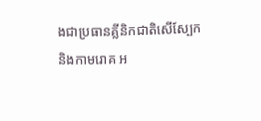ងជាប្រធានគ្លីនិកជាតិសើស្បែក និងកាមរោគ អ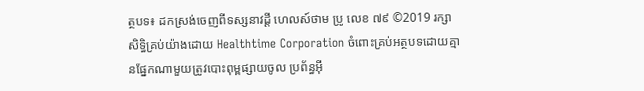ត្ថបទ៖ ដកស្រង់ចេញពីទស្សនាវដ្ដី ហេលស៍ថាម ប្រូ លេខ ៧៩ ©2019 រក្សាសិទ្ធិគ្រប់យ៉ាងដោយ Healthtime Corporation ចំពោះគ្រប់អត្ថបទដោយគ្មានផ្នែកណាមួយត្រូវបោះពុម្ពផ្សាយចូល ប្រព័ន្ធអុី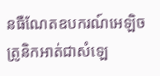នធឺណែតឧបករណ៍អេឡិចត្រូនិកអាត់ជាសំឡេ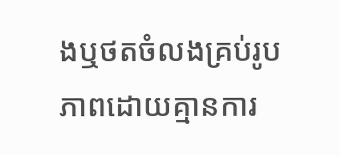ងឬថតចំលងគ្រប់រូបភាពដោយគ្មានការ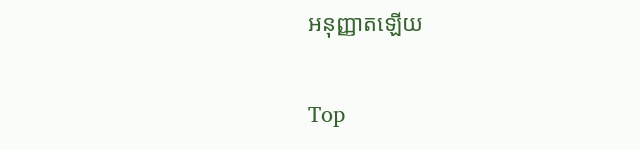អនុញ្ញាតឡើយ

Top